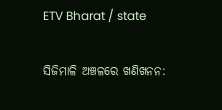ETV Bharat / state

ସିଜିମାଳି ଅଞ୍ଚଳରେ ଖଣିଖନନ: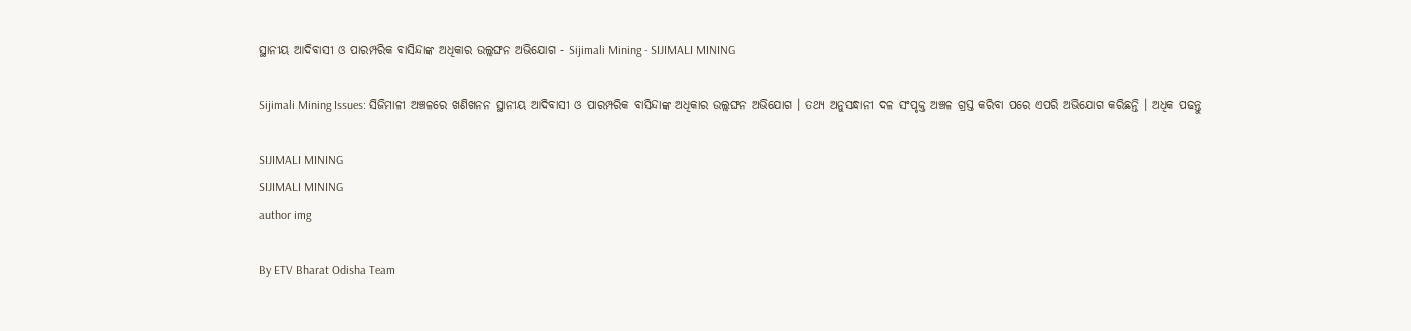ସ୍ଥାନୀୟ ଆଦିବାସୀ ଓ ପାରମ୍ପରିକ ବାସିନ୍ଦାଙ୍କ ଅଧିକାର ଉଲ୍ଲଙ୍ଘନ ଅଭିଯୋଗ - Sijimali Mining - SIJIMALI MINING

Sijimali Mining Issues: ସିଜିମାଳୀ ଅଞ୍ଚଳରେ ଖଣିଖନନ ସ୍ଥାନୀୟ ଆଦିବାସୀ ଓ ପାରମ୍ପରିକ ବାସିନ୍ଦାଙ୍କ ଅଧିକାର ଉଲ୍ଲଙ୍ଘନ ଅଭିଯୋଗ । ତଥ୍ୟ ଅନୁସନ୍ଧାନୀ ଦଳ ସଂପୃକ୍ତ ଅଞ୍ଚଳ ଗ୍ରସ୍ତ କରିବା ପରେ ଏପରି ଅଭିଯୋଗ କରିଛନ୍ତି । ଅଧିକ ପଢନ୍ତୁ

SIJIMALI MINING
SIJIMALI MINING
author img

By ETV Bharat Odisha Team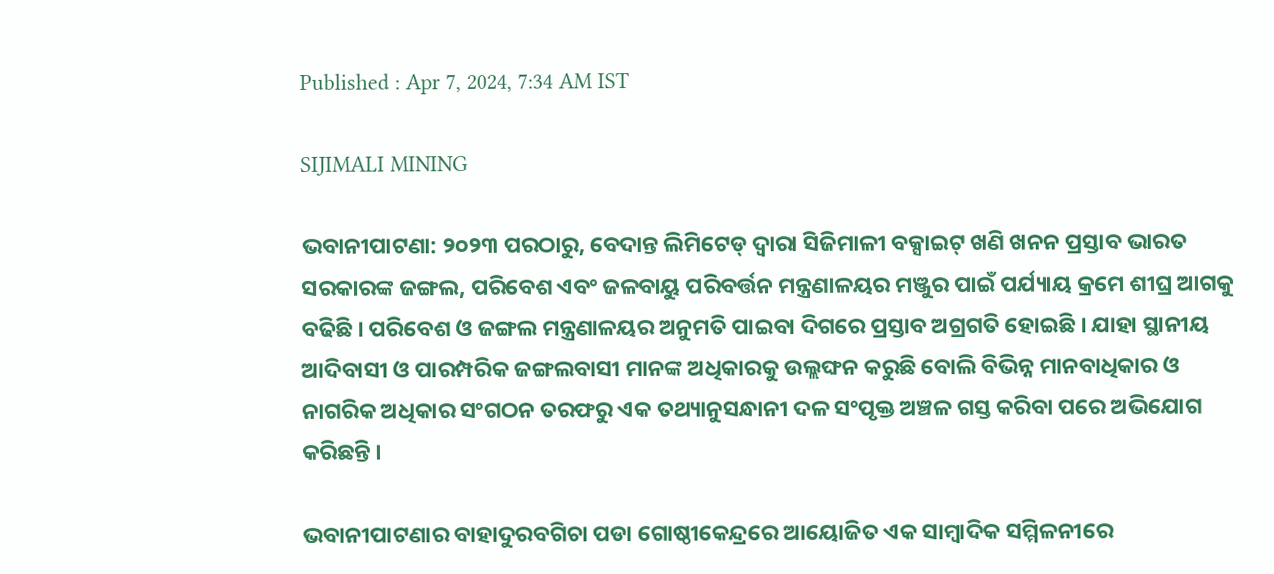Published : Apr 7, 2024, 7:34 AM IST

SIJIMALI MINING

ଭବାନୀପାଟଣା: ୨୦୨୩ ପରଠାରୁ, ବେଦାନ୍ତ ଲିମିଟେଡ୍ ଦ୍ୱାରା ସିଜିମାଳୀ ବକ୍ସାଇଟ୍ ଖଣି ଖନନ ପ୍ରସ୍ତାବ ଭାରତ ସରକାରଙ୍କ ଜଙ୍ଗଲ, ପରିବେଶ ଏବଂ ଜଳବାୟୁ ପରିବର୍ତ୍ତନ ମନ୍ତ୍ରଣାଳୟର ମଞ୍ଜୁର ପାଇଁ ପର୍ଯ୍ୟାୟ କ୍ରମେ ଶୀଘ୍ର ଆଗକୁ ବଢିଛି । ପରିବେଶ ଓ ଜଙ୍ଗଲ ମନ୍ତ୍ରଣାଳୟର ଅନୁମତି ପାଇବା ଦିଗରେ ପ୍ରସ୍ତାବ ଅଗ୍ରଗତି ହୋଇଛି । ଯାହା ସ୍ଥାନୀୟ ଆଦିବାସୀ ଓ ପାରମ୍ପରିକ ଜଙ୍ଗଲବାସୀ ମାନଙ୍କ ଅଧିକାରକୁ ଉଲ୍ଲଙ୍ଘନ କରୁଛି ବୋଲି ବିଭିନ୍ନ ମାନବାଧିକାର ଓ ନାଗରିକ ଅଧିକାର ସଂଗଠନ ତରଫରୁ ଏକ ତଥ୍ୟାନୁସନ୍ଧାନୀ ଦଳ ସଂପୃକ୍ତ ଅଞ୍ଚଳ ଗସ୍ତ କରିବା ପରେ ଅଭିଯୋଗ କରିଛନ୍ତି ।

ଭବାନୀପାଟଣାର ବାହାଦୁରବଗିଚା ପଡା ଗୋଷ୍ଠୀକେନ୍ଦ୍ରରେ ଆୟୋଜିତ ଏକ ସାମ୍ୱାଦିକ ସମ୍ମିଳନୀରେ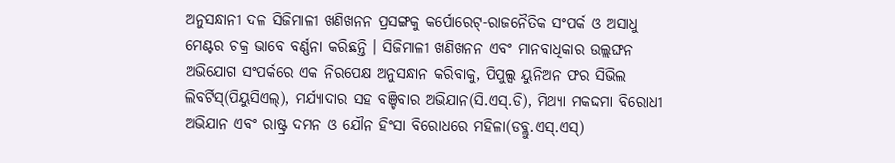ଅନୁସନ୍ଧାନୀ ଦଳ ସିଜିମାଳୀ ଖଣିଖନନ ପ୍ରସଙ୍ଗକୁ କର୍ପୋରେଟ୍-ରାଜନୈତିକ ସଂପର୍କ ଓ ଅସାଧୁ ମେଣ୍ଟର ଚକ୍ର ଭାବେ ବର୍ଣ୍ଣନା କରିଛନ୍ତି । ସିଜିମାଳୀ ଖଣିଖନନ ଏବଂ ମାନବାଧିକାର ଉଲ୍ଲଙ୍ଘନ ଅଭିଯୋଗ ସଂପର୍କରେ ଏକ ନିରପେକ୍ଷ ଅନୁସନ୍ଧାନ କରିବାକୁ, ପିପୁଲ୍ସ ୟୁନିଅନ ଫର ସିଭିଲ ଲିବର୍ଟିସ୍(ପିୟୁସିଏଲ୍), ମର୍ଯ୍ୟାଦାର ସହ ବଞ୍ଚିବାର ଅଭିଯାନ(ସି.ଏସ୍.ଡି), ମିଥ୍ୟା ମକଦ୍ଦମା ବିରୋଧୀ ଅଭିଯାନ ଏବଂ ରାଷ୍ଟ୍ର ଦମନ ଓ ଯୌନ ହିଂସା ବିରୋଧରେ ମହିଳା(ଡବ୍ଲୁ.ଏସ୍.ଏସ୍)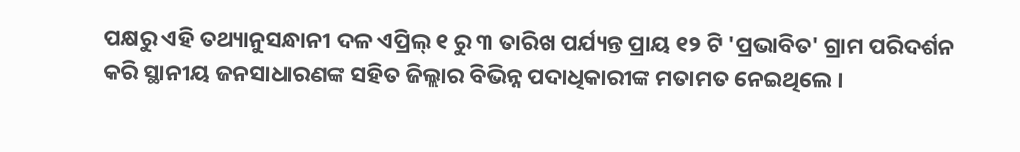ପକ୍ଷରୁ ଏହି ତଥ୍ୟାନୁସନ୍ଧାନୀ ଦଳ ଏପ୍ରିଲ୍ ୧ ରୁ ୩ ତାରିଖ ପର୍ଯ୍ୟନ୍ତ ପ୍ରାୟ ୧୨ ଟି 'ପ୍ରଭାବିତ' ଗ୍ରାମ ପରିଦର୍ଶନ କରି ସ୍ଥାନୀୟ ଜନସାଧାରଣଙ୍କ ସହିତ ଜିଲ୍ଲାର ବିଭିନ୍ନ ପଦାଧିକାରୀଙ୍କ ମତାମତ ନେଇଥିଲେ ।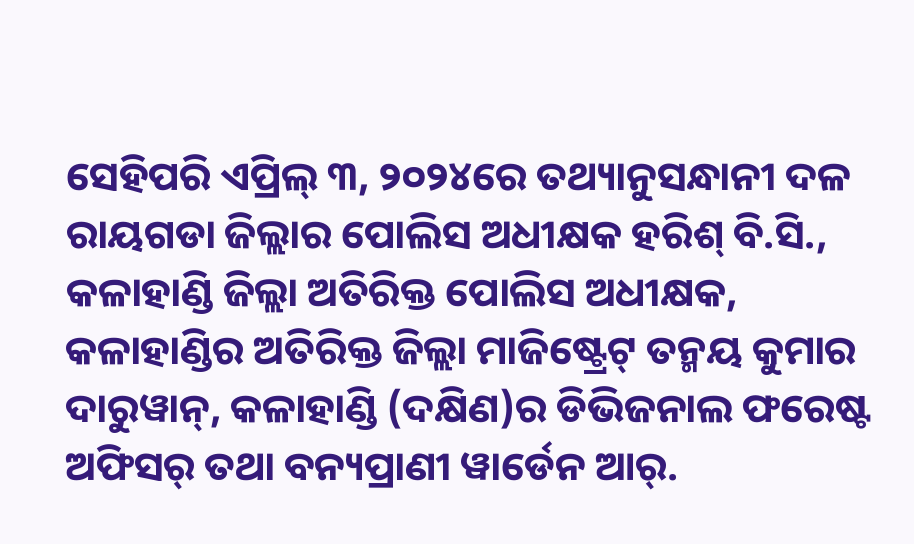ସେହିପରି ଏପ୍ରିଲ୍ ୩, ୨୦୨୪ରେ ତଥ୍ୟାନୁସନ୍ଧାନୀ ଦଳ ରାୟଗଡା ଜିଲ୍ଲାର ପୋଲିସ ଅଧୀକ୍ଷକ ହରିଶ୍ ବି.ସି., କଳାହାଣ୍ଡି ଜିଲ୍ଲା ଅତିରିକ୍ତ ପୋଲିସ ଅଧୀକ୍ଷକ, କଳାହାଣ୍ଡିର ଅତିରିକ୍ତ ଜିଲ୍ଲା ମାଜିଷ୍ଟ୍ରେଟ୍ ତନ୍ମୟ କୁମାର ଦାରୁୱାନ୍, କଳାହାଣ୍ଡି (ଦକ୍ଷିଣ)ର ଡିଭିଜନାଲ ଫରେଷ୍ଟ ଅଫିସର୍ ତଥା ବନ୍ୟପ୍ରାଣୀ ୱାର୍ଡେନ ଆର୍.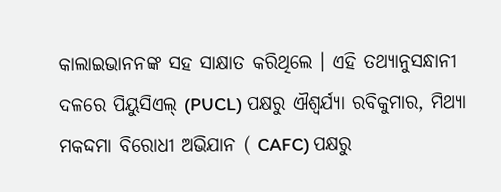କାଲାଇଭାନନଙ୍କ ସହ ସାକ୍ଷାତ କରିଥିଲେ । ଏହି ତଥ୍ୟାନୁସନ୍ଧାନୀ ଦଳରେ ପିୟୁସିଏଲ୍ (PUCL) ପକ୍ଷରୁ ଐଶ୍ୱର୍ଯ୍ୟା ରବିକୁମାର, ମିଥ୍ୟା ମକଦ୍ଦମା ବିରୋଧୀ ଅଭିଯାନ ( CAFC) ପକ୍ଷରୁ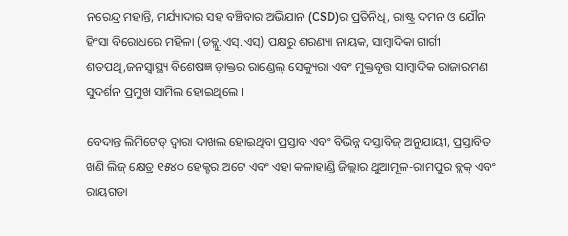ନରେନ୍ଦ୍ର ମହାନ୍ତି, ମର୍ଯ୍ୟାଦାର ସହ ବଞ୍ଚିବାର ଅଭିଯାନ (CSD)ର ପ୍ରତିନିଧି, ରାଷ୍ଟ୍ର ଦମନ ଓ ଯୌନ ହିଂସା ବିରୋଧରେ ମହିଳା (ଡବ୍ଲୁ.ଏସ୍.ଏସ୍) ପକ୍ଷରୁ ଶରଣ୍ୟା ନାୟକ, ସାମ୍ବାଦିକା ଗାର୍ଗୀ ଶତପଥି,ଜନସ୍ୱାସ୍ଥ୍ୟ ବିଶେଷଜ୍ଞ ଡ଼ାକ୍ତର ରାଣ୍ଡେଲ୍ ସେକ୍ୟୁରା ଏବଂ ମୁକ୍ତବୃତ୍ତ ସାମ୍ବାଦିକ ରାଜାରମଣ ସୁଦର୍ଶନ ପ୍ରମୁଖ ସାମିଲ ହୋଇଥିଲେ ।

ବେଦାନ୍ତ ଲିମିଟେଡ୍ ଦ୍ଵାରା ଦାଖଲ ହୋଇଥିବା ପ୍ରସ୍ତାବ ଏବଂ ବିଭିନ୍ନ ଦସ୍ତାବିଜ୍ ଅନୁଯାୟୀ, ପ୍ରସ୍ତାବିତ ଖଣି ଲିଜ୍ କ୍ଷେତ୍ର ୧୫୪୦ ହେକ୍ଟର ଅଟେ ଏବଂ ଏହା କଳାହାଣ୍ଡି ଜିଲ୍ଲାର ଥୁଆମୂଳ-ରାମପୁର ବ୍ଲକ୍ ଏବଂ ରାୟଗଡା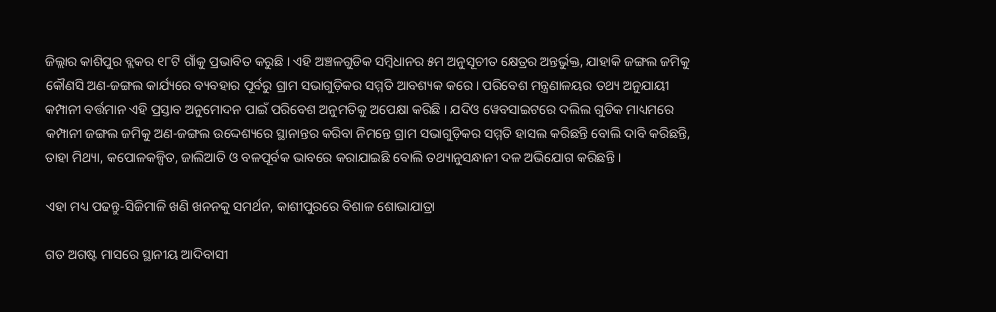ଜିଲ୍ଲାର କାଶିପୁର ବ୍ଲକର ୧୮ଟି ଗାଁକୁ ପ୍ରଭାବିତ କରୁଛି । ଏହି ଅଞ୍ଚଳଗୁଡିକ ସମ୍ବିଧାନର ୫ମ ଅନୁସୂଚୀତ କ୍ଷେତ୍ରର ଅନ୍ତର୍ଭୁକ୍ତ, ଯାହାକି ଜଙ୍ଗଲ ଜମିକୁ କୌଣସି ଅଣ-ଜଙ୍ଗଲ କାର୍ଯ୍ୟରେ ବ୍ୟବହାର ପୂର୍ବରୁ ଗ୍ରାମ ସଭାଗୁଡ଼ିକର ସମ୍ମତି ଆବଶ୍ୟକ କରେ । ପରିବେଶ ମନ୍ତ୍ରଣାଳୟର ତଥ୍ୟ ଅନୁଯାୟୀ କମ୍ପାନୀ ବର୍ତ୍ତମାନ ଏହି ପ୍ରସ୍ତାବ ଅନୁମୋଦନ ପାଇଁ ପରିବେଶ ଅନୁମତିକୁ ଅପେକ୍ଷା କରିଛି । ଯଦିଓ ୱେବସାଇଟରେ ଦଲିଲ ଗୁଡିକ ମାଧ୍ୟମରେ କମ୍ପାନୀ ଜଙ୍ଗଲ ଜମିକୁ ଅଣ-ଜଙ୍ଗଲ ଉଦ୍ଦେଶ୍ୟରେ ସ୍ଥାନାନ୍ତର କରିବା ନିମନ୍ତେ ଗ୍ରାମ ସଭାଗୁଡ଼ିକର ସମ୍ମତି ହାସଲ କରିଛନ୍ତି ବୋଲି ଦାବି କରିଛନ୍ତି, ତାହା ମିଥ୍ୟା, କପୋଳକଳ୍ପିତ, ଜାଲିଆତି ଓ ବଳପୂର୍ବକ ଭାବରେ କରାଯାଇଛି ବୋଲି ତଥ୍ୟାନୁସନ୍ଧାନୀ ଦଳ ଅଭିଯୋଗ କରିଛନ୍ତି ।

ଏହା ମଧ୍ୟ ପଢନ୍ତୁ-ସିଜିମାଳି ଖଣି ଖନନକୁ ସମର୍ଥନ, କାଶୀପୁରରେ ବିଶାଳ ଶୋଭାଯାତ୍ରା

ଗତ ଅଗଷ୍ଟ ମାସରେ ସ୍ଥାନୀୟ ଆଦିବାସୀ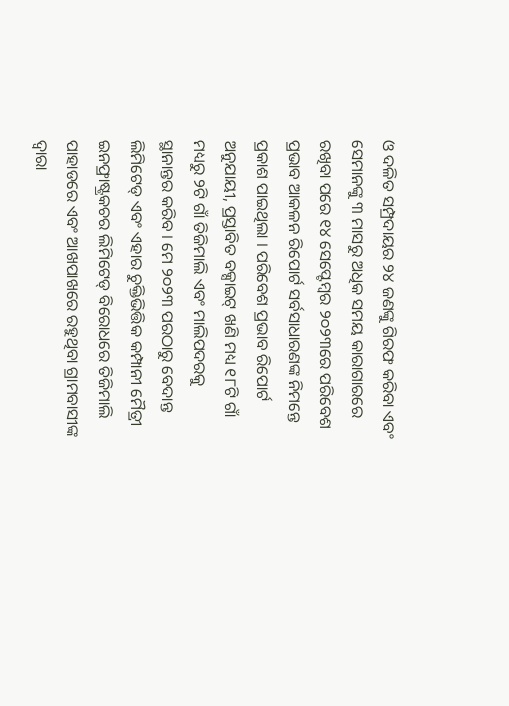ଓ ଦଳିତ ସମ୍ପ୍ରଦାୟର ୨୪ ଜଣଙ୍କୁ ଗିରଫ କରିବା ଏବଂ ସେମାନଙ୍କୁ ୩ ମାସରୁ ଅଧିକ ସମୟ କାରାଗାରରେ ରଖିବା ପରେ ୧୪ ସେପ୍ଟେମ୍ବର ୨୦୨୩ରେ ପରିବେଶ ପ୍ରଭାବ ଆକଳନ ରିପୋର୍ଟ ସର୍ବସାଧାରଣଙ୍କ ନିମନ୍ତେ ପ୍ରକାଶ ପାଇଥିଲା । ପରିବେଶ ପ୍ରଭାବ ରିପୋର୍ଟ ଅନୁଯାୟୀ, ପ୍ରସ୍ତାବିତ ବକ୍ସାଇଟ୍ ଖଣି ମଧ୍ୟ ୧୮ଟି ଗାଁ ମଧ୍ୟରୁ ୨ଟି ଗାଁ ତିଜିମାଲି ଏବଂ ମାଲିପଦରକୁ ସ୍ଥାନାନ୍ତର କରିବ । ମେ ୨୦୨୩ ପରଠାରୁ ବେଦାନ୍ତ ଲିମିଟେଡ୍ ଏବଂ ଏହାର ଚୁକ୍ତିଭିତ୍ତିକ କମ୍ପାନୀ ମୈତ୍ରୀ ଇନଫ୍ରାଷ୍ଟ୍ରକଚର ଲିମିଟେଡ୍ ବିରୋଧରେ ତିଜିମାଲି ପାହାଡରେ ଏବଂ ଆଖପାଖରେ ରହୁଥିବା ଗ୍ରାମବାସୀଙ୍କ ଦ୍ଵାରା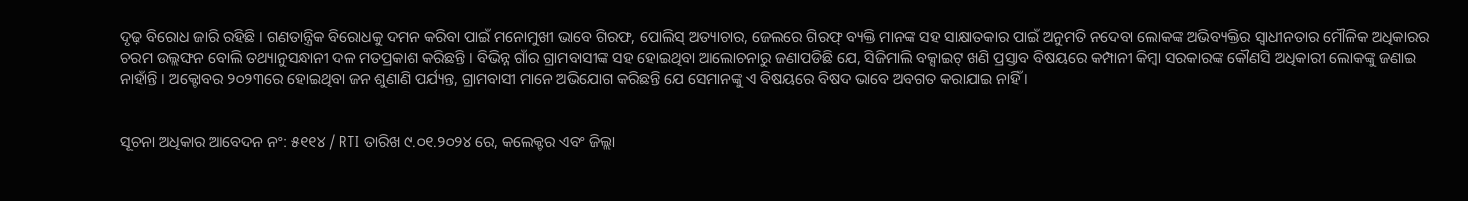ଦୃଢ଼ ବିରୋଧ ଜାରି ରହିଛି । ଗଣତାନ୍ତ୍ରିକ ବିରୋଧକୁ ଦମନ କରିବା ପାଇଁ ମନୋମୁଖୀ ଭାବେ ଗିରଫ, ପୋଲିସ୍ ଅତ୍ୟାଚାର, ଜେଲରେ ଗିରଫ୍ ବ୍ୟକ୍ତି ମାନଙ୍କ ସହ ସାକ୍ଷାତକାର ପାଇଁ ଅନୁମତି ନଦେବା ଲୋକଙ୍କ ଅଭିବ୍ୟକ୍ତିର ସ୍ୱାଧୀନତାର ମୌଳିକ ଅଧିକାରର ଚରମ ଉଲ୍ଲଙ୍ଘନ ବୋଲି ତଥ୍ୟାନୁସନ୍ଧାନୀ ଦଳ ମତପ୍ରକାଶ କରିଛନ୍ତି । ବିଭିନ୍ନ ଗାଁର ଗ୍ରାମବାସୀଙ୍କ ସହ ହୋଇଥିବା ଆଲୋଚନାରୁ ଜଣାପଡିଛି ଯେ, ସିଜିମାଲି ବକ୍ସାଇଟ୍ ଖଣି ପ୍ରସ୍ତାବ ବିଷୟରେ କମ୍ପାନୀ କିମ୍ବା ସରକାରଙ୍କ କୌଣସି ଅଧିକାରୀ ଲୋକଙ୍କୁ ଜଣାଇ ନାହାଁନ୍ତି । ଅକ୍ଟୋବର ୨୦୨୩ରେ ହୋଇଥିବା ଜନ ଶୁଣାଣି ପର୍ଯ୍ୟନ୍ତ, ଗ୍ରାମବାସୀ ମାନେ ଅଭିଯୋଗ କରିଛନ୍ତି ଯେ ସେମାନଙ୍କୁ ଏ ବିଷୟରେ ବିଷଦ ଭାବେ ଅବଗତ କରାଯାଇ ନାହିଁ ।


ସୂଚନା ଅଧିକାର ଆବେଦନ ନଂ: ୫୧୧୪ / RTI ତାରିଖ ୯.୦୧.୨୦୨୪ ରେ, କଲେକ୍ଟର ଏବଂ ଜିଲ୍ଲା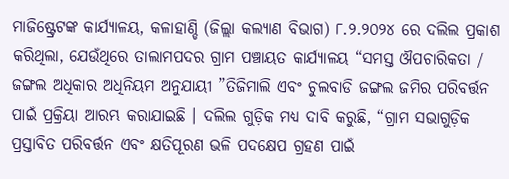ମାଜିଷ୍ଟ୍ରେଟଙ୍କ କାର୍ଯ୍ୟାଳୟ, କଳାହାଣ୍ଡି (ଜିଲ୍ଲା କଲ୍ୟାଣ ବିଭାଗ) ୮.୨.୨୦୨୪ ରେ ଦଲିଲ ପ୍ରକାଶ କରିଥିଲା, ଯେଉଁଥିରେ ତାଲାମପଦର ଗ୍ରାମ ପଞ୍ଚାୟତ କାର୍ଯ୍ୟାଳୟ “ସମସ୍ତ ଔପଚାରିକତା / ଜଙ୍ଗଲ ଅଧିକାର ଅଧିନିୟମ ଅନୁଯାୟୀ ”ତିଜିମାଲି ଏବଂ ଚୁଲବାଡି ଜଙ୍ଗଲ ଜମିର ପରିବର୍ତ୍ତନ ପାଇଁ ପ୍ରକ୍ରିୟା ଆରମ୍ଭ କରାଯାଇଛି । ଦଲିଲ ଗୁଡ଼ିକ ମଧ୍ୟ ଦାବି କରୁଛି, “ଗ୍ରାମ ସଭାଗୁଡ଼ିକ ପ୍ରସ୍ତାବିତ ପରିବର୍ତ୍ତନ ଏବଂ କ୍ଷତିପୂରଣ ଭଳି ପଦକ୍ଷେପ ଗ୍ରହଣ ପାଇଁ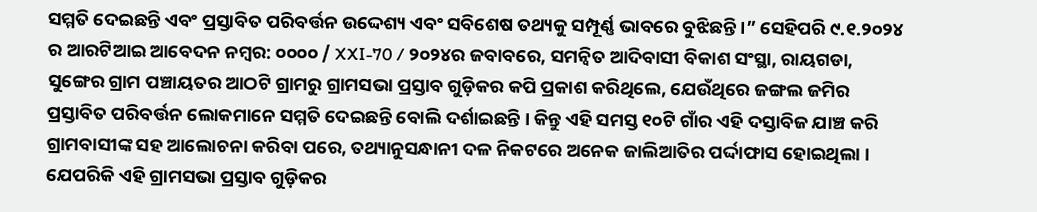ସମ୍ମତି ଦେଇଛନ୍ତି ଏବଂ ପ୍ରସ୍ତାବିତ ପରିବର୍ତ୍ତନ ଉଦ୍ଦେଶ୍ୟ ଏବଂ ସବିଶେଷ ତଥ୍ୟକୁ ସମ୍ପୂର୍ଣ୍ଣ ଭାବରେ ବୁଝିଛନ୍ତି ।” ସେହିପରି ୯.୧.୨୦୨୪ ର ଆରଟିଆଇ ଆବେଦନ ନମ୍ବର: ୦୦୦୦ / XXI-70 / ୨୦୨୪ର ଜବାବରେ, ସମନ୍ୱିତ ଆଦିବାସୀ ବିକାଶ ସଂସ୍ଥା, ରାୟଗଡା, ସୁଙ୍ଗେର ଗ୍ରାମ ପଞ୍ଚାୟତର ଆଠଟି ଗ୍ରାମରୁ ଗ୍ରାମସଭା ପ୍ରସ୍ତାବ ଗୁଡ଼ିକର କପି ପ୍ରକାଶ କରିଥିଲେ, ଯେଉଁଥିରେ ଜଙ୍ଗଲ ଜମିର ପ୍ରସ୍ତାବିତ ପରିବର୍ତ୍ତନ ଲୋକମାନେ ସମ୍ମତି ଦେଇଛନ୍ତି ବୋଲି ଦର୍ଶାଇଛନ୍ତି । କିନ୍ତୁ ଏହି ସମସ୍ତ ୧୦ଟି ଗାଁର ଏହି ଦସ୍ତାବିଜ ଯାଞ୍ଚ କରି ଗ୍ରାମବାସୀଙ୍କ ସହ ଆଲୋଚନା କରିବା ପରେ, ତଥ୍ୟାନୁସନ୍ଧାନୀ ଦଳ ନିକଟରେ ଅନେକ ଜାଲିଆତିର ପର୍ଦ୍ଦାଫାସ ହୋଇଥିଲା । ଯେପରିକି ଏହି ଗ୍ରାମସଭା ପ୍ରସ୍ତାବ ଗୁଡ଼ିକର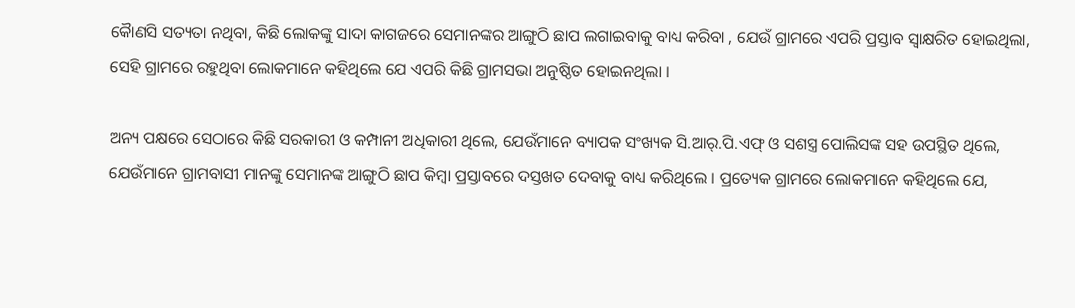କୈାଣସି ସତ୍ୟତା ନଥିବା, କିଛି ଲୋକଙ୍କୁ ସାଦା କାଗଜରେ ସେମାନଙ୍କର ଆଙ୍ଗୁଠି ଛାପ ଲଗାଇବାକୁ ବାଧ୍ୟ କରିବା , ଯେଉଁ ଗ୍ରାମରେ ଏପରି ପ୍ରସ୍ତାବ ସ୍ୱାକ୍ଷରିତ ହୋଇଥିଲା, ସେହି ଗ୍ରାମରେ ରହୁଥିବା ଲୋକମାନେ କହିଥିଲେ ଯେ ଏପରି କିଛି ଗ୍ରାମସଭା ଅନୁଷ୍ଠିତ ହୋଇନଥିଲା ।

ଅନ୍ୟ ପକ୍ଷରେ ସେଠାରେ କିଛି ସରକାରୀ ଓ କମ୍ପାନୀ ଅଧିକାରୀ ଥିଲେ, ଯେଉଁମାନେ ବ୍ୟାପକ ସଂଖ୍ୟକ ସି.ଆର୍.ପି.ଏଫ୍ ଓ ସଶସ୍ତ୍ର ପୋଲିସଙ୍କ ସହ ଉପସ୍ଥିତ ଥିଲେ, ଯେଉଁମାନେ ଗ୍ରାମବାସୀ ମାନଙ୍କୁ ସେମାନଙ୍କ ଆଙ୍ଗୁଠି ଛାପ କିମ୍ବା ପ୍ରସ୍ତାବରେ ଦସ୍ତଖତ ଦେବାକୁ ବାଧ୍ୟ କରିଥିଲେ । ପ୍ରତ୍ୟେକ ଗ୍ରାମରେ ଲୋକମାନେ କହିଥିଲେ ଯେ,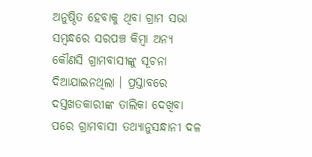ଅନୁଷ୍ଠିତ ହେବାକୁ ଥିବା ଗ୍ରାମ ସଭା ସମ୍ବନ୍ଧରେ ସରପଞ୍ଚ କିମ୍ବା ଅନ୍ୟ କୌଣସି ଗ୍ରାମବାସୀଙ୍କୁ ସୂଚନା ଦିଆଯାଇନଥିଲା । ପ୍ରସ୍ତାବରେ ଦସ୍ତଖତକାରୀଙ୍କ ତାଲିକା ଦେଖିବା ପରେ ଗ୍ରାମବାସୀ ତଥ୍ୟାନୁସନ୍ଧାନୀ ଦଳ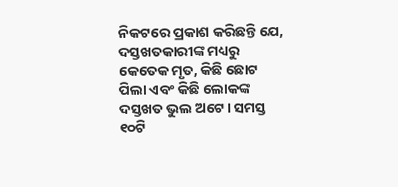ନିକଟରେ ପ୍ରକାଶ କରିଛନ୍ତି ଯେ, ଦସ୍ତଖତକାରୀଙ୍କ ମଧ୍ୟରୁ କେତେକ ମୃତ, କିଛି ଛୋଟ ପିଲା ଏବଂ କିଛି ଲୋକଙ୍କ ଦସ୍ତଖତ ଭୁଲ ଅଟେ। ସମସ୍ତ ୧୦ଟି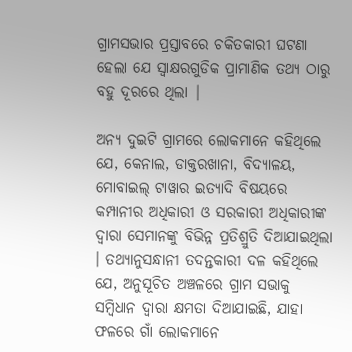ଗ୍ରାମସଭାର ପ୍ରସ୍ତାବରେ ଚକିତକାରୀ ଘଟଣା ହେଲା ଯେ ସ୍ୱାକ୍ଷରଗୁଡିକ ପ୍ରାମାଣିକ ତଥ୍ୟ ଠାରୁ ବହୁ ଦୂରରେ ଥିଲା |

ଅନ୍ୟ ଦୁଇଟି ଗ୍ରାମରେ ଲୋକମାନେ କହିଥିଲେ ଯେ, କେନାଲ, ଡାକ୍ତରଖାନା, ବିଦ୍ୟାଳୟ, ମୋବାଇଲ୍ ଟାୱାର ଇତ୍ୟାଦି ବିଷୟରେ କମ୍ପାନୀର ଅଧିକାରୀ ଓ ସରକାରୀ ଅଧିକାରୀଙ୍କ ଦ୍ଵାରା ସେମାନଙ୍କୁ ବିଭିନ୍ନ ପ୍ରତିଶ୍ରୁତି ଦିଆଯାଇଥିଲା । ତଥ୍ୟାନୁସନ୍ଧାନୀ ତଦନ୍ତକାରୀ ଦଳ କହିଥିଲେ ଯେ, ଅନୁସୂଚିତ ଅଞ୍ଚଳରେ ଗ୍ରାମ ସଭାକୁ ସମ୍ବିଧାନ ଦ୍ଵାରା କ୍ଷମତା ଦିଆଯାଇଛି, ଯାହା ଫଳରେ ଗାଁ ଲୋକମାନେ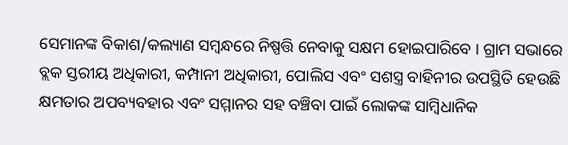ସେମାନଙ୍କ ବିକାଶ/କଲ୍ୟାଣ ସମ୍ବନ୍ଧରେ ନିଷ୍ପତ୍ତି ନେବାକୁ ସକ୍ଷମ ହୋଇପାରିବେ । ଗ୍ରାମ ସଭାରେ ବ୍ଲକ ସ୍ତରୀୟ ଅଧିକାରୀ, କମ୍ପାନୀ ଅଧିକାରୀ, ପୋଲିସ ଏବଂ ସଶସ୍ତ୍ର ବାହିନୀର ଉପସ୍ଥିତି ହେଉଛି କ୍ଷମତାର ଅପବ୍ୟବହାର ଏବଂ ସମ୍ମାନର ସହ ବଞ୍ଚିବା ପାଇଁ ଲୋକଙ୍କ ସାମ୍ବିଧାନିକ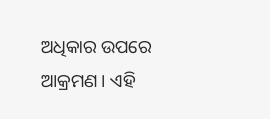ଅଧିକାର ଉପରେ ଆକ୍ରମଣ। ଏହି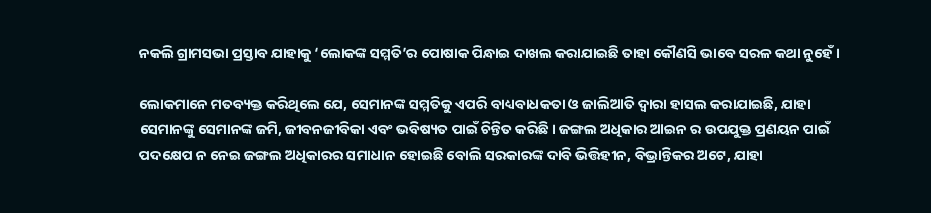ନକଲି ଗ୍ରାମସଭା ପ୍ରସ୍ତାବ ଯାହାକୁ ‘ଲୋକଙ୍କ ସମ୍ମତି’ର ପୋଷାକ ପିନ୍ଧାଇ ଦାଖଲ କରାଯାଇଛି ତାହା କୌଣସି ଭାବେ ସରଳ କଥା ନୁହେଁ ।

ଲୋକମାନେ ମତବ୍ୟକ୍ତ କରିଥିଲେ ଯେ, ସେମାନଙ୍କ ସମ୍ମତିକୁ ଏପରି ବାଧ୍ୟବାଧକତା ଓ ଜାଲିଆତି ଦ୍ଵାରା ହାସଲ କରାଯାଇଛି, ଯାହା ସେମାନଙ୍କୁ ସେମାନଙ୍କ ଜମି, ଜୀବନଜୀବିକା ଏବଂ ଭବିଷ୍ୟତ ପାଇଁ ଚିନ୍ତିତ କରିଛି । ଜଙ୍ଗଲ ଅଧିକାର ଆଇନ ର ଉପଯୁକ୍ତ ପ୍ରଣୟନ ପାଇଁ ପଦକ୍ଷେପ ନ ନେଇ ଜଙ୍ଗଲ ଅଧିକାରର ସମାଧାନ ହୋଇଛି ବୋଲି ସରକାରଙ୍କ ଦାବି ଭିତ୍ତିହୀନ, ବିଭ୍ରାନ୍ତିକର ଅଟେ, ଯାହା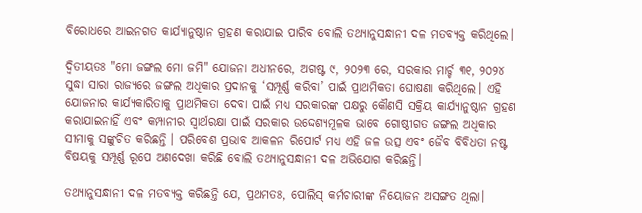ବିରୋଧରେ ଆଇନଗତ କାର୍ଯ୍ୟାନୁଷ୍ଠାନ ଗ୍ରହଣ କରାଯାଇ ପାରିବ ବୋଲି ତଥ୍ୟାନୁସନ୍ଧାନୀ ଦଳ ମତବ୍ୟକ୍ତ କରିଥିଲେ।

ଦ୍ୱିତୀୟତଃ "ମୋ ଜଙ୍ଗଲ ମୋ ଜମି" ଯୋଜନା ଅଧୀନରେ, ଅଗଷ୍ଟ ୯, ୨୦୨୩ ରେ, ସରକାର ମାର୍ଚ୍ଚ ୩୧, ୨୦୨୪ ସୁଦ୍ଧା ସାରା ରାଜ୍ୟରେ ଜଙ୍ଗଲ ଅଧିକାର ପ୍ରଦାନକୁ ‘ସମ୍ପୂର୍ଣ୍ଣ କରିବା’ ପାଇଁ ପ୍ରାଥମିକତା ଘୋଷଣା କରିଥିଲେ। ଏହି ଯୋଜନାର କାର୍ଯ୍ୟକାରିତାକୁ ପ୍ରାଥମିକତା ଦେବା ପାଇଁ ମଧ୍ୟ ସରକାରଙ୍କ ପକ୍ଷରୁ କୌଣସି ସକ୍ରିୟ କାର୍ଯ୍ୟାନୁଷ୍ଠାନ ଗ୍ରହଣ କରାଯାଇନାହିଁ ଏବଂ କମ୍ପାନୀର ସ୍ୱାର୍ଥରକ୍ଷା ପାଇଁ ସରକାର ଉଦ୍ଦେଶ୍ୟମୂଳକ ଭାବେ ଗୋଷ୍ଠୀଗତ ଜଙ୍ଗଲ ଅଧିକାର ସୀମାକୁ ସଙ୍କୁଚିତ କରିଛନ୍ତି । ପରିବେଶ ପ୍ରଭାବ ଆକଳନ ରିପୋର୍ଟ ମଧ୍ୟ ଏହି ଜଳ ଉତ୍ସ ଏବଂ ଜୈବ ବିବିଧତା ନଷ୍ଟ ବିଷୟକୁ ସମ୍ପୂର୍ଣ୍ଣ ରୂପେ ଅଣଦେଖା କରିଛି ବୋଲି ତଥ୍ୟାନୁସନ୍ଧାନୀ ଦଳ ଅଭିଯୋଗ କରିଛନ୍ତି।

ତଥ୍ୟାନୁସନ୍ଧାନୀ ଦଳ ମତବ୍ୟକ୍ତ କରିଛନ୍ତି ଯେ, ପ୍ରଥମତଃ, ପୋଲିସ୍ କର୍ମଚାରୀଙ୍କ ନିୟୋଜନ ଅସଙ୍ଗତ ଥିଲା।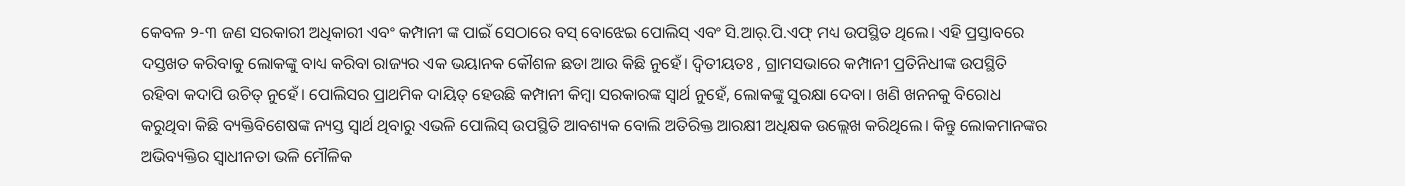କେବଳ ୨-୩ ଜଣ ସରକାରୀ ଅଧିକାରୀ ଏବଂ କମ୍ପାନୀ ଙ୍କ ପାଇଁ ସେଠାରେ ବସ୍ ବୋଝେଇ ପୋଲିସ୍ ଏବଂ ସି.ଆର୍.ପି.ଏଫ୍ ମଧ୍ୟ ଉପସ୍ଥିତ ଥିଲେ। ଏହି ପ୍ରସ୍ତାବରେ ଦସ୍ତଖତ କରିବାକୁ ଲୋକଙ୍କୁ ବାଧ୍ୟ କରିବା ରାଜ୍ୟର ଏକ ଭୟାନକ କୌଶଳ ଛଡା ଆଉ କିଛି ନୁହେଁ। ଦ୍ୱିତୀୟତଃ , ଗ୍ରାମସଭାରେ କମ୍ପାନୀ ପ୍ରତିନିଧୀଙ୍କ ଉପସ୍ଥିତି ରହିବା କଦାପି ଉଚିତ୍ ନୁହେଁ। ପୋଲିସର ପ୍ରାଥମିକ ଦାୟିତ୍ ହେଉଛି କମ୍ପାନୀ କିମ୍ବା ସରକାରଙ୍କ ସ୍ୱାର୍ଥ ନୁହେଁ, ଲୋକଙ୍କୁ ସୁରକ୍ଷା ଦେବା। ଖଣି ଖନନକୁ ବିରୋଧ କରୁଥିବା କିଛି ବ୍ୟକ୍ତିବିଶେଷଙ୍କ ନ୍ୟସ୍ତ ସ୍ୱାର୍ଥ ଥିବାରୁ ଏଭଳି ପୋଲିସ୍ ଉପସ୍ଥିତି ଆବଶ୍ୟକ ବୋଲି ଅତିରିକ୍ତ ଆରକ୍ଷୀ ଅଧିକ୍ଷକ ଉଲ୍ଲେଖ କରିଥିଲେ। କିନ୍ତୁ ଲୋକମାନଙ୍କର ଅଭିବ୍ୟକ୍ତିର ସ୍ୱାଧୀନତା ଭଳି ମୌଳିକ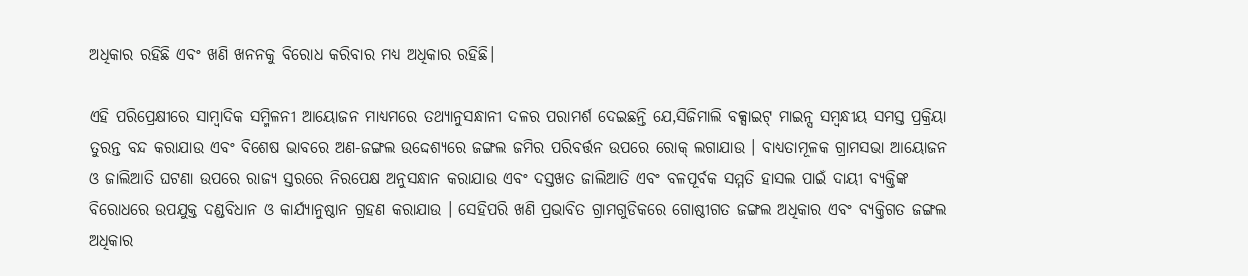ଅଧିକାର ରହିଛି ଏବଂ ଖଣି ଖନନକୁ ବିରୋଧ କରିବାର ମଧ୍ୟ ଅଧିକାର ରହିଛି।

ଏହି ପରିପ୍ରେକ୍ଷୀରେ ସାମ୍ବାଦିକ ସମ୍ମିଳନୀ ଆୟୋଜନ ମାଧ୍ୟମରେ ତଥ୍ୟାନୁସନ୍ଧାନୀ ଦଳର ପରାମର୍ଶ ଦେଇଛନ୍ତି ଯେ,ସିଜିମାଲି ବକ୍ସାଇଟ୍ ମାଇନ୍ସ ସମ୍ବନ୍ଧୀୟ ସମସ୍ତ ପ୍ରକ୍ରିୟା ତୁରନ୍ତ ବନ୍ଦ କରାଯାଉ ଏବଂ ବିଶେଷ ଭାବରେ ଅଣ-ଜଙ୍ଗଲ ଉଦ୍ଦେଶ୍ୟରେ ଜଙ୍ଗଲ ଜମିର ପରିବର୍ତ୍ତନ ଉପରେ ରୋକ୍ ଲଗାଯାଉ । ବାଧ୍ୟତାମୂଳକ ଗ୍ରାମସଭା ଆୟୋଜନ ଓ ଜାଲିଆତି ଘଟଣା ଉପରେ ରାଜ୍ୟ ସ୍ତରରେ ନିରପେକ୍ଷ ଅନୁସନ୍ଧାନ କରାଯାଉ ଏବଂ ଦସ୍ତଖତ ଜାଲିଆତି ଏବଂ ବଳପୂର୍ବକ ସମ୍ମତି ହାସଲ ପାଇଁ ଦାୟୀ ବ୍ୟକ୍ତିଙ୍କ ବିରୋଧରେ ଉପଯୁକ୍ତ ଦଣ୍ଡବିଧାନ ଓ କାର୍ଯ୍ୟାନୁଷ୍ଠାନ ଗ୍ରହଣ କରାଯାଉ । ସେହିପରି ଖଣି ପ୍ରଭାବିତ ଗ୍ରାମଗୁଡିକରେ ଗୋଷ୍ଠୀଗତ ଜଙ୍ଗଲ ଅଧିକାର ଏବଂ ବ୍ୟକ୍ତିଗତ ଜଙ୍ଗଲ ଅଧିକାର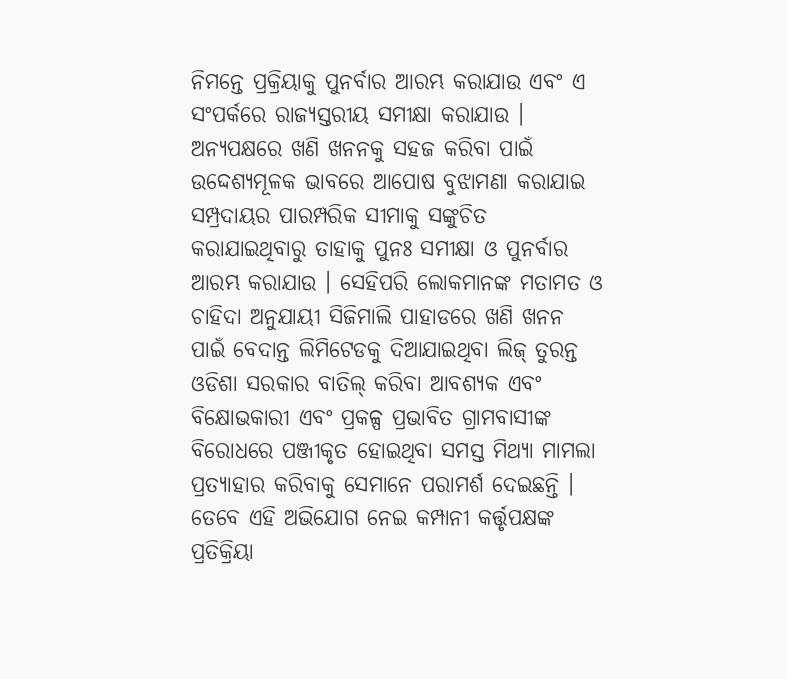ନିମନ୍ତେ ପ୍ରକ୍ରିୟାକୁ ପୁନର୍ବାର ଆରମ୍ଭ କରାଯାଉ ଏବଂ ଏ ସଂପର୍କରେ ରାଜ୍ୟସ୍ତରୀୟ ସମୀକ୍ଷା କରାଯାଉ । ଅନ୍ୟପକ୍ଷରେ ଖଣି ଖନନକୁ ସହଜ କରିବା ପାଇଁ ଉଦ୍ଦେଶ୍ୟମୂଳକ ଭାବରେ ଆପୋଷ ବୁଝାମଣା କରାଯାଇ ସମ୍ପ୍ରଦାୟର ପାରମ୍ପରିକ ସୀମାକୁ ସଙ୍କୁଚିତ କରାଯାଇଥିବାରୁ ତାହାକୁ ପୁନଃ ସମୀକ୍ଷା ଓ ପୁନର୍ବାର ଆରମ୍ଭ କରାଯାଉ । ସେହିପରି ଲୋକମାନଙ୍କ ମତାମତ ଓ ଚାହିଦା ଅନୁଯାୟୀ ସିଜିମାଲି ପାହାଡରେ ଖଣି ଖନନ ପାଇଁ ବେଦାନ୍ତ ଲିମିଟେଡକୁ ଦିଆଯାଇଥିବା ଲିଜ୍ ତୁରନ୍ତ ଓଡିଶା ସରକାର ବାତିଲ୍ କରିବା ଆବଶ୍ୟକ ଏବଂ ବିକ୍ଷୋଭକାରୀ ଏବଂ ପ୍ରକଳ୍ପ ପ୍ରଭାବିତ ଗ୍ରାମବାସୀଙ୍କ ବିରୋଧରେ ପଞ୍ଜୀକୃତ ହୋଇଥିବା ସମସ୍ତ ମିଥ୍ୟା ମାମଲା ପ୍ରତ୍ୟାହାର କରିବାକୁ ସେମାନେ ପରାମର୍ଶ ଦେଇଛନ୍ତି । ତେବେ ଏହି ଅଭିଯୋଗ ନେଇ କମ୍ପାନୀ କର୍ତ୍ତୃପକ୍ଷଙ୍କ ପ୍ରତିକ୍ରିୟା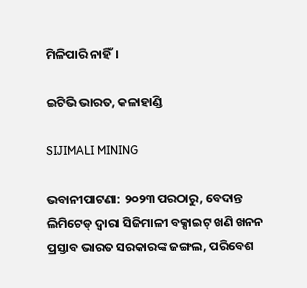ମିଳିପାରି ନାହିଁ।

ଇଟିଭି ଭାରତ, କଳାହାଣ୍ଡି

SIJIMALI MINING

ଭବାନୀପାଟଣା: ୨୦୨୩ ପରଠାରୁ, ବେଦାନ୍ତ ଲିମିଟେଡ୍ ଦ୍ୱାରା ସିଜିମାଳୀ ବକ୍ସାଇଟ୍ ଖଣି ଖନନ ପ୍ରସ୍ତାବ ଭାରତ ସରକାରଙ୍କ ଜଙ୍ଗଲ, ପରିବେଶ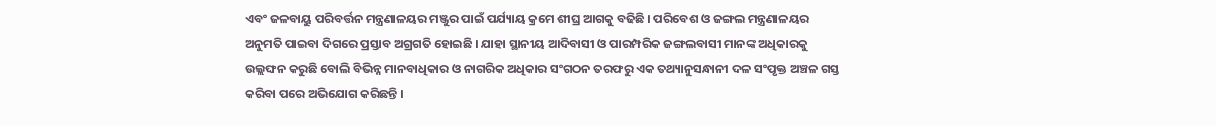ଏବଂ ଜଳବାୟୁ ପରିବର୍ତ୍ତନ ମନ୍ତ୍ରଣାଳୟର ମଞ୍ଜୁର ପାଇଁ ପର୍ଯ୍ୟାୟ କ୍ରମେ ଶୀଘ୍ର ଆଗକୁ ବଢିଛି । ପରିବେଶ ଓ ଜଙ୍ଗଲ ମନ୍ତ୍ରଣାଳୟର ଅନୁମତି ପାଇବା ଦିଗରେ ପ୍ରସ୍ତାବ ଅଗ୍ରଗତି ହୋଇଛି । ଯାହା ସ୍ଥାନୀୟ ଆଦିବାସୀ ଓ ପାରମ୍ପରିକ ଜଙ୍ଗଲବାସୀ ମାନଙ୍କ ଅଧିକାରକୁ ଉଲ୍ଲଙ୍ଘନ କରୁଛି ବୋଲି ବିଭିନ୍ନ ମାନବାଧିକାର ଓ ନାଗରିକ ଅଧିକାର ସଂଗଠନ ତରଫରୁ ଏକ ତଥ୍ୟାନୁସନ୍ଧାନୀ ଦଳ ସଂପୃକ୍ତ ଅଞ୍ଚଳ ଗସ୍ତ କରିବା ପରେ ଅଭିଯୋଗ କରିଛନ୍ତି ।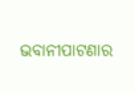ଭବାନୀପାଟଣାର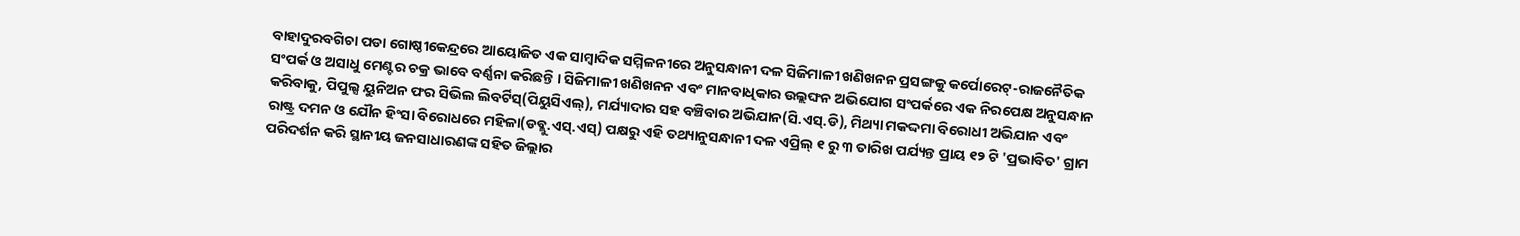ବାହାଦୁରବଗିଚା ପଡା ଗୋଷ୍ଠୀକେନ୍ଦ୍ରରେ ଆୟୋଜିତ ଏକ ସାମ୍ୱାଦିକ ସମ୍ମିଳନୀରେ ଅନୁସନ୍ଧାନୀ ଦଳ ସିଜିମାଳୀ ଖଣିଖନନ ପ୍ରସଙ୍ଗକୁ କର୍ପୋରେଟ୍-ରାଜନୈତିକ ସଂପର୍କ ଓ ଅସାଧୁ ମେଣ୍ଟର ଚକ୍ର ଭାବେ ବର୍ଣ୍ଣନା କରିଛନ୍ତି । ସିଜିମାଳୀ ଖଣିଖନନ ଏବଂ ମାନବାଧିକାର ଉଲ୍ଲଙ୍ଘନ ଅଭିଯୋଗ ସଂପର୍କରେ ଏକ ନିରପେକ୍ଷ ଅନୁସନ୍ଧାନ କରିବାକୁ, ପିପୁଲ୍ସ ୟୁନିଅନ ଫର ସିଭିଲ ଲିବର୍ଟିସ୍(ପିୟୁସିଏଲ୍), ମର୍ଯ୍ୟାଦାର ସହ ବଞ୍ଚିବାର ଅଭିଯାନ(ସି.ଏସ୍.ଡି), ମିଥ୍ୟା ମକଦ୍ଦମା ବିରୋଧୀ ଅଭିଯାନ ଏବଂ ରାଷ୍ଟ୍ର ଦମନ ଓ ଯୌନ ହିଂସା ବିରୋଧରେ ମହିଳା(ଡବ୍ଲୁ.ଏସ୍.ଏସ୍) ପକ୍ଷରୁ ଏହି ତଥ୍ୟାନୁସନ୍ଧାନୀ ଦଳ ଏପ୍ରିଲ୍ ୧ ରୁ ୩ ତାରିଖ ପର୍ଯ୍ୟନ୍ତ ପ୍ରାୟ ୧୨ ଟି 'ପ୍ରଭାବିତ' ଗ୍ରାମ ପରିଦର୍ଶନ କରି ସ୍ଥାନୀୟ ଜନସାଧାରଣଙ୍କ ସହିତ ଜିଲ୍ଲାର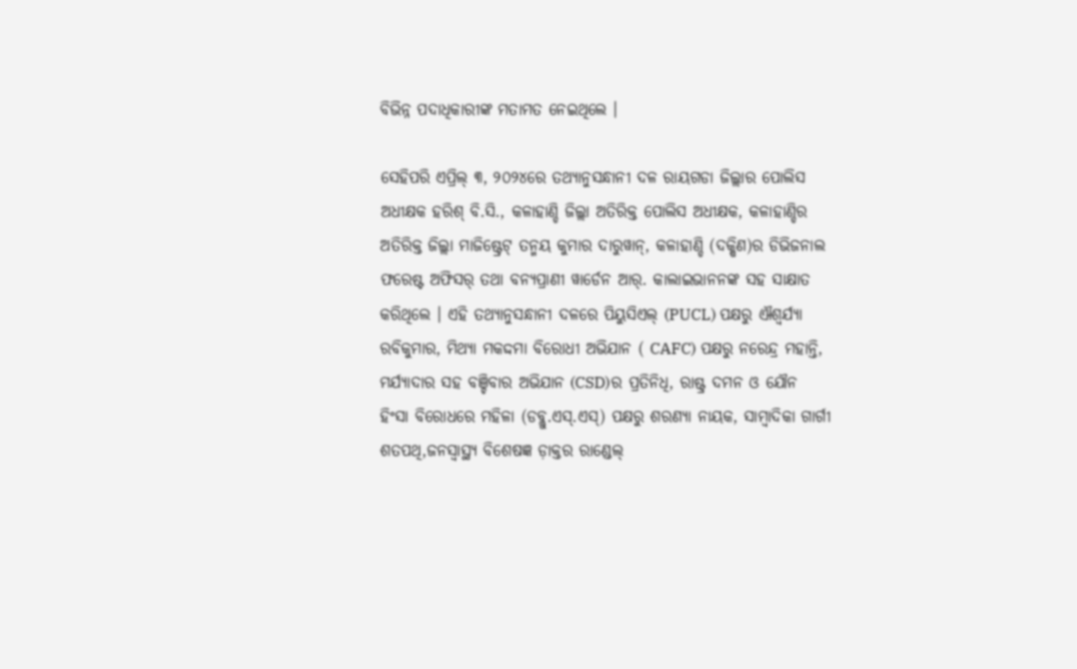ବିଭିନ୍ନ ପଦାଧିକାରୀଙ୍କ ମତାମତ ନେଇଥିଲେ ।

ସେହିପରି ଏପ୍ରିଲ୍ ୩, ୨୦୨୪ରେ ତଥ୍ୟାନୁସନ୍ଧାନୀ ଦଳ ରାୟଗଡା ଜିଲ୍ଲାର ପୋଲିସ ଅଧୀକ୍ଷକ ହରିଶ୍ ବି.ସି., କଳାହାଣ୍ଡି ଜିଲ୍ଲା ଅତିରିକ୍ତ ପୋଲିସ ଅଧୀକ୍ଷକ, କଳାହାଣ୍ଡିର ଅତିରିକ୍ତ ଜିଲ୍ଲା ମାଜିଷ୍ଟ୍ରେଟ୍ ତନ୍ମୟ କୁମାର ଦାରୁୱାନ୍, କଳାହାଣ୍ଡି (ଦକ୍ଷିଣ)ର ଡିଭିଜନାଲ ଫରେଷ୍ଟ ଅଫିସର୍ ତଥା ବନ୍ୟପ୍ରାଣୀ ୱାର୍ଡେନ ଆର୍. କାଲାଇଭାନନଙ୍କ ସହ ସାକ୍ଷାତ କରିଥିଲେ । ଏହି ତଥ୍ୟାନୁସନ୍ଧାନୀ ଦଳରେ ପିୟୁସିଏଲ୍ (PUCL) ପକ୍ଷରୁ ଐଶ୍ୱର୍ଯ୍ୟା ରବିକୁମାର, ମିଥ୍ୟା ମକଦ୍ଦମା ବିରୋଧୀ ଅଭିଯାନ ( CAFC) ପକ୍ଷରୁ ନରେନ୍ଦ୍ର ମହାନ୍ତି, ମର୍ଯ୍ୟାଦାର ସହ ବଞ୍ଚିବାର ଅଭିଯାନ (CSD)ର ପ୍ରତିନିଧି, ରାଷ୍ଟ୍ର ଦମନ ଓ ଯୌନ ହିଂସା ବିରୋଧରେ ମହିଳା (ଡବ୍ଲୁ.ଏସ୍.ଏସ୍) ପକ୍ଷରୁ ଶରଣ୍ୟା ନାୟକ, ସାମ୍ବାଦିକା ଗାର୍ଗୀ ଶତପଥି,ଜନସ୍ୱାସ୍ଥ୍ୟ ବିଶେଷଜ୍ଞ ଡ଼ାକ୍ତର ରାଣ୍ଡେଲ୍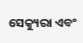ସେକ୍ୟୁରା ଏବଂ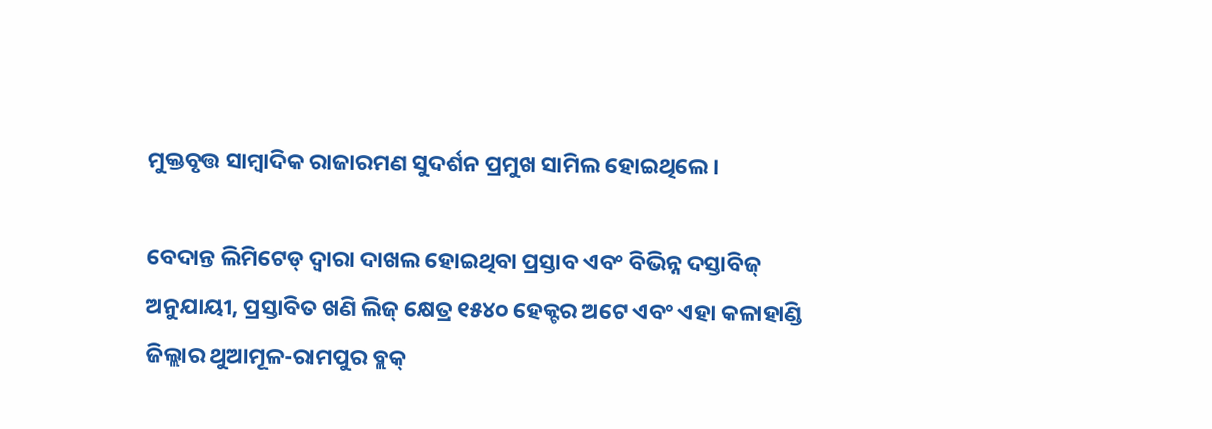ମୁକ୍ତବୃତ୍ତ ସାମ୍ବାଦିକ ରାଜାରମଣ ସୁଦର୍ଶନ ପ୍ରମୁଖ ସାମିଲ ହୋଇଥିଲେ ।

ବେଦାନ୍ତ ଲିମିଟେଡ୍ ଦ୍ଵାରା ଦାଖଲ ହୋଇଥିବା ପ୍ରସ୍ତାବ ଏବଂ ବିଭିନ୍ନ ଦସ୍ତାବିଜ୍ ଅନୁଯାୟୀ, ପ୍ରସ୍ତାବିତ ଖଣି ଲିଜ୍ କ୍ଷେତ୍ର ୧୫୪୦ ହେକ୍ଟର ଅଟେ ଏବଂ ଏହା କଳାହାଣ୍ଡି ଜିଲ୍ଲାର ଥୁଆମୂଳ-ରାମପୁର ବ୍ଲକ୍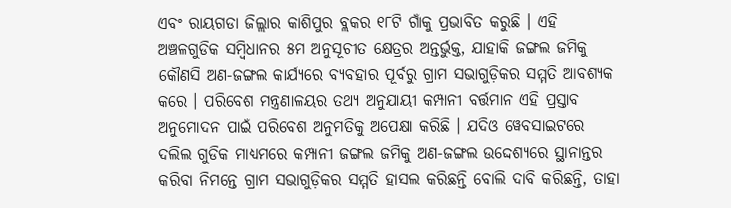ଏବଂ ରାୟଗଡା ଜିଲ୍ଲାର କାଶିପୁର ବ୍ଲକର ୧୮ଟି ଗାଁକୁ ପ୍ରଭାବିତ କରୁଛି । ଏହି ଅଞ୍ଚଳଗୁଡିକ ସମ୍ବିଧାନର ୫ମ ଅନୁସୂଚୀତ କ୍ଷେତ୍ରର ଅନ୍ତର୍ଭୁକ୍ତ, ଯାହାକି ଜଙ୍ଗଲ ଜମିକୁ କୌଣସି ଅଣ-ଜଙ୍ଗଲ କାର୍ଯ୍ୟରେ ବ୍ୟବହାର ପୂର୍ବରୁ ଗ୍ରାମ ସଭାଗୁଡ଼ିକର ସମ୍ମତି ଆବଶ୍ୟକ କରେ । ପରିବେଶ ମନ୍ତ୍ରଣାଳୟର ତଥ୍ୟ ଅନୁଯାୟୀ କମ୍ପାନୀ ବର୍ତ୍ତମାନ ଏହି ପ୍ରସ୍ତାବ ଅନୁମୋଦନ ପାଇଁ ପରିବେଶ ଅନୁମତିକୁ ଅପେକ୍ଷା କରିଛି । ଯଦିଓ ୱେବସାଇଟରେ ଦଲିଲ ଗୁଡିକ ମାଧ୍ୟମରେ କମ୍ପାନୀ ଜଙ୍ଗଲ ଜମିକୁ ଅଣ-ଜଙ୍ଗଲ ଉଦ୍ଦେଶ୍ୟରେ ସ୍ଥାନାନ୍ତର କରିବା ନିମନ୍ତେ ଗ୍ରାମ ସଭାଗୁଡ଼ିକର ସମ୍ମତି ହାସଲ କରିଛନ୍ତି ବୋଲି ଦାବି କରିଛନ୍ତି, ତାହା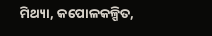ମିଥ୍ୟା, କପୋଳକଳ୍ପିତ,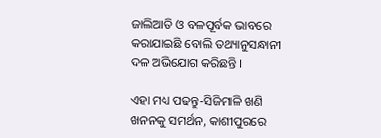ଜାଲିଆତି ଓ ବଳପୂର୍ବକ ଭାବରେ କରାଯାଇଛି ବୋଲି ତଥ୍ୟାନୁସନ୍ଧାନୀ ଦଳ ଅଭିଯୋଗ କରିଛନ୍ତି ।

ଏହା ମଧ୍ୟ ପଢନ୍ତୁ-ସିଜିମାଳି ଖଣି ଖନନକୁ ସମର୍ଥନ, କାଶୀପୁରରେ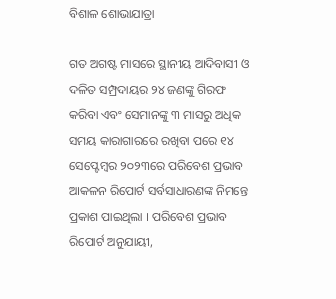ବିଶାଳ ଶୋଭାଯାତ୍ରା

ଗତ ଅଗଷ୍ଟ ମାସରେ ସ୍ଥାନୀୟ ଆଦିବାସୀ ଓ ଦଳିତ ସମ୍ପ୍ରଦାୟର ୨୪ ଜଣଙ୍କୁ ଗିରଫ କରିବା ଏବଂ ସେମାନଙ୍କୁ ୩ ମାସରୁ ଅଧିକ ସମୟ କାରାଗାରରେ ରଖିବା ପରେ ୧୪ ସେପ୍ଟେମ୍ବର ୨୦୨୩ରେ ପରିବେଶ ପ୍ରଭାବ ଆକଳନ ରିପୋର୍ଟ ସର୍ବସାଧାରଣଙ୍କ ନିମନ୍ତେ ପ୍ରକାଶ ପାଇଥିଲା । ପରିବେଶ ପ୍ରଭାବ ରିପୋର୍ଟ ଅନୁଯାୟୀ,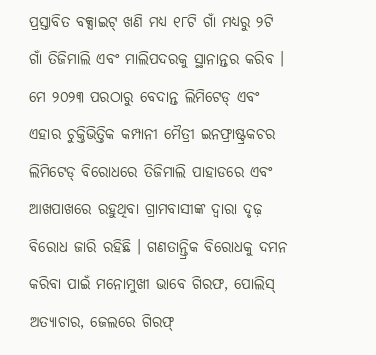ପ୍ରସ୍ତାବିତ ବକ୍ସାଇଟ୍ ଖଣି ମଧ୍ୟ ୧୮ଟି ଗାଁ ମଧ୍ୟରୁ ୨ଟି ଗାଁ ତିଜିମାଲି ଏବଂ ମାଲିପଦରକୁ ସ୍ଥାନାନ୍ତର କରିବ । ମେ ୨୦୨୩ ପରଠାରୁ ବେଦାନ୍ତ ଲିମିଟେଡ୍ ଏବଂ ଏହାର ଚୁକ୍ତିଭିତ୍ତିକ କମ୍ପାନୀ ମୈତ୍ରୀ ଇନଫ୍ରାଷ୍ଟ୍ରକଚର ଲିମିଟେଡ୍ ବିରୋଧରେ ତିଜିମାଲି ପାହାଡରେ ଏବଂ ଆଖପାଖରେ ରହୁଥିବା ଗ୍ରାମବାସୀଙ୍କ ଦ୍ଵାରା ଦୃଢ଼ ବିରୋଧ ଜାରି ରହିଛି । ଗଣତାନ୍ତ୍ରିକ ବିରୋଧକୁ ଦମନ କରିବା ପାଇଁ ମନୋମୁଖୀ ଭାବେ ଗିରଫ, ପୋଲିସ୍ ଅତ୍ୟାଚାର, ଜେଲରେ ଗିରଫ୍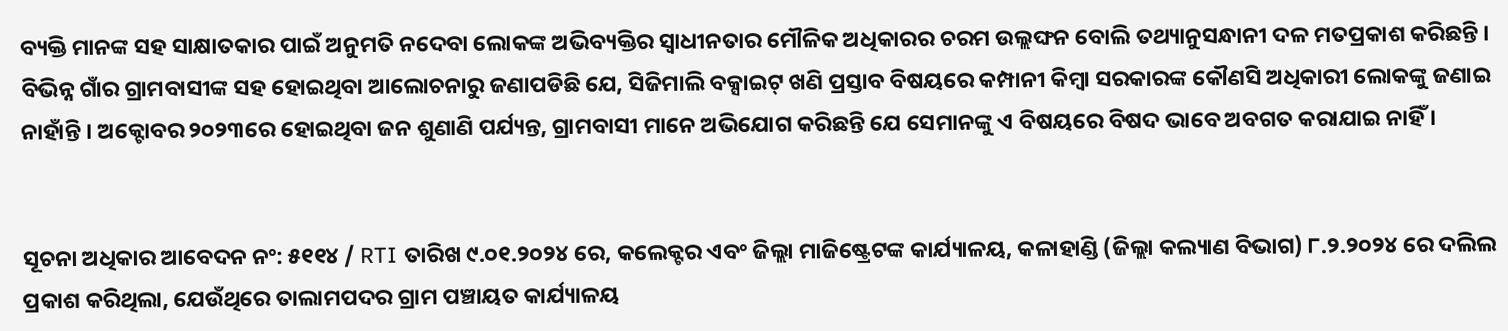ବ୍ୟକ୍ତି ମାନଙ୍କ ସହ ସାକ୍ଷାତକାର ପାଇଁ ଅନୁମତି ନଦେବା ଲୋକଙ୍କ ଅଭିବ୍ୟକ୍ତିର ସ୍ୱାଧୀନତାର ମୌଳିକ ଅଧିକାରର ଚରମ ଉଲ୍ଲଙ୍ଘନ ବୋଲି ତଥ୍ୟାନୁସନ୍ଧାନୀ ଦଳ ମତପ୍ରକାଶ କରିଛନ୍ତି । ବିଭିନ୍ନ ଗାଁର ଗ୍ରାମବାସୀଙ୍କ ସହ ହୋଇଥିବା ଆଲୋଚନାରୁ ଜଣାପଡିଛି ଯେ, ସିଜିମାଲି ବକ୍ସାଇଟ୍ ଖଣି ପ୍ରସ୍ତାବ ବିଷୟରେ କମ୍ପାନୀ କିମ୍ବା ସରକାରଙ୍କ କୌଣସି ଅଧିକାରୀ ଲୋକଙ୍କୁ ଜଣାଇ ନାହାଁନ୍ତି । ଅକ୍ଟୋବର ୨୦୨୩ରେ ହୋଇଥିବା ଜନ ଶୁଣାଣି ପର୍ଯ୍ୟନ୍ତ, ଗ୍ରାମବାସୀ ମାନେ ଅଭିଯୋଗ କରିଛନ୍ତି ଯେ ସେମାନଙ୍କୁ ଏ ବିଷୟରେ ବିଷଦ ଭାବେ ଅବଗତ କରାଯାଇ ନାହିଁ ।


ସୂଚନା ଅଧିକାର ଆବେଦନ ନଂ: ୫୧୧୪ / RTI ତାରିଖ ୯.୦୧.୨୦୨୪ ରେ, କଲେକ୍ଟର ଏବଂ ଜିଲ୍ଲା ମାଜିଷ୍ଟ୍ରେଟଙ୍କ କାର୍ଯ୍ୟାଳୟ, କଳାହାଣ୍ଡି (ଜିଲ୍ଲା କଲ୍ୟାଣ ବିଭାଗ) ୮.୨.୨୦୨୪ ରେ ଦଲିଲ ପ୍ରକାଶ କରିଥିଲା, ଯେଉଁଥିରେ ତାଲାମପଦର ଗ୍ରାମ ପଞ୍ଚାୟତ କାର୍ଯ୍ୟାଳୟ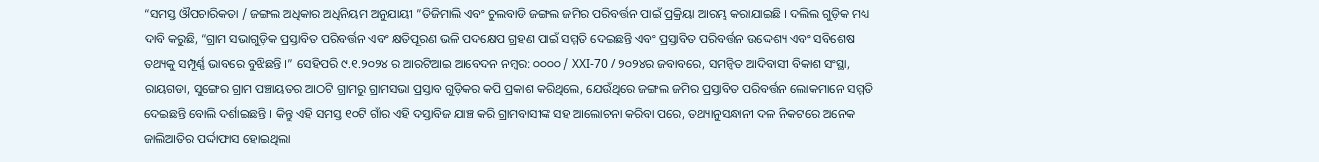“ସମସ୍ତ ଔପଚାରିକତା / ଜଙ୍ଗଲ ଅଧିକାର ଅଧିନିୟମ ଅନୁଯାୟୀ ”ତିଜିମାଲି ଏବଂ ଚୁଲବାଡି ଜଙ୍ଗଲ ଜମିର ପରିବର୍ତ୍ତନ ପାଇଁ ପ୍ରକ୍ରିୟା ଆରମ୍ଭ କରାଯାଇଛି । ଦଲିଲ ଗୁଡ଼ିକ ମଧ୍ୟ ଦାବି କରୁଛି, “ଗ୍ରାମ ସଭାଗୁଡ଼ିକ ପ୍ରସ୍ତାବିତ ପରିବର୍ତ୍ତନ ଏବଂ କ୍ଷତିପୂରଣ ଭଳି ପଦକ୍ଷେପ ଗ୍ରହଣ ପାଇଁ ସମ୍ମତି ଦେଇଛନ୍ତି ଏବଂ ପ୍ରସ୍ତାବିତ ପରିବର୍ତ୍ତନ ଉଦ୍ଦେଶ୍ୟ ଏବଂ ସବିଶେଷ ତଥ୍ୟକୁ ସମ୍ପୂର୍ଣ୍ଣ ଭାବରେ ବୁଝିଛନ୍ତି ।” ସେହିପରି ୯.୧.୨୦୨୪ ର ଆରଟିଆଇ ଆବେଦନ ନମ୍ବର: ୦୦୦୦ / XXI-70 / ୨୦୨୪ର ଜବାବରେ, ସମନ୍ୱିତ ଆଦିବାସୀ ବିକାଶ ସଂସ୍ଥା, ରାୟଗଡା, ସୁଙ୍ଗେର ଗ୍ରାମ ପଞ୍ଚାୟତର ଆଠଟି ଗ୍ରାମରୁ ଗ୍ରାମସଭା ପ୍ରସ୍ତାବ ଗୁଡ଼ିକର କପି ପ୍ରକାଶ କରିଥିଲେ, ଯେଉଁଥିରେ ଜଙ୍ଗଲ ଜମିର ପ୍ରସ୍ତାବିତ ପରିବର୍ତ୍ତନ ଲୋକମାନେ ସମ୍ମତି ଦେଇଛନ୍ତି ବୋଲି ଦର୍ଶାଇଛନ୍ତି । କିନ୍ତୁ ଏହି ସମସ୍ତ ୧୦ଟି ଗାଁର ଏହି ଦସ୍ତାବିଜ ଯାଞ୍ଚ କରି ଗ୍ରାମବାସୀଙ୍କ ସହ ଆଲୋଚନା କରିବା ପରେ, ତଥ୍ୟାନୁସନ୍ଧାନୀ ଦଳ ନିକଟରେ ଅନେକ ଜାଲିଆତିର ପର୍ଦ୍ଦାଫାସ ହୋଇଥିଲା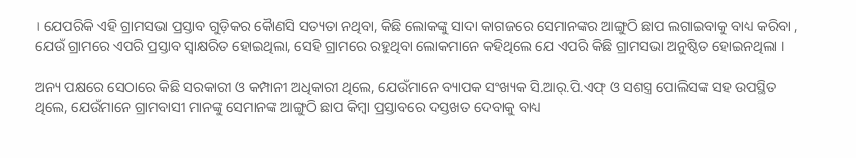। ଯେପରିକି ଏହି ଗ୍ରାମସଭା ପ୍ରସ୍ତାବ ଗୁଡ଼ିକର କୈାଣସି ସତ୍ୟତା ନଥିବା, କିଛି ଲୋକଙ୍କୁ ସାଦା କାଗଜରେ ସେମାନଙ୍କର ଆଙ୍ଗୁଠି ଛାପ ଲଗାଇବାକୁ ବାଧ୍ୟ କରିବା , ଯେଉଁ ଗ୍ରାମରେ ଏପରି ପ୍ରସ୍ତାବ ସ୍ୱାକ୍ଷରିତ ହୋଇଥିଲା, ସେହି ଗ୍ରାମରେ ରହୁଥିବା ଲୋକମାନେ କହିଥିଲେ ଯେ ଏପରି କିଛି ଗ୍ରାମସଭା ଅନୁଷ୍ଠିତ ହୋଇନଥିଲା ।

ଅନ୍ୟ ପକ୍ଷରେ ସେଠାରେ କିଛି ସରକାରୀ ଓ କମ୍ପାନୀ ଅଧିକାରୀ ଥିଲେ, ଯେଉଁମାନେ ବ୍ୟାପକ ସଂଖ୍ୟକ ସି.ଆର୍.ପି.ଏଫ୍ ଓ ସଶସ୍ତ୍ର ପୋଲିସଙ୍କ ସହ ଉପସ୍ଥିତ ଥିଲେ, ଯେଉଁମାନେ ଗ୍ରାମବାସୀ ମାନଙ୍କୁ ସେମାନଙ୍କ ଆଙ୍ଗୁଠି ଛାପ କିମ୍ବା ପ୍ରସ୍ତାବରେ ଦସ୍ତଖତ ଦେବାକୁ ବାଧ୍ୟ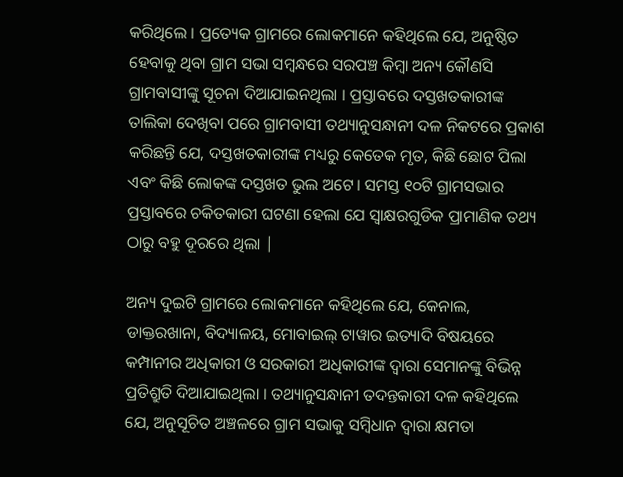କରିଥିଲେ । ପ୍ରତ୍ୟେକ ଗ୍ରାମରେ ଲୋକମାନେ କହିଥିଲେ ଯେ, ଅନୁଷ୍ଠିତ ହେବାକୁ ଥିବା ଗ୍ରାମ ସଭା ସମ୍ବନ୍ଧରେ ସରପଞ୍ଚ କିମ୍ବା ଅନ୍ୟ କୌଣସି ଗ୍ରାମବାସୀଙ୍କୁ ସୂଚନା ଦିଆଯାଇନଥିଲା । ପ୍ରସ୍ତାବରେ ଦସ୍ତଖତକାରୀଙ୍କ ତାଲିକା ଦେଖିବା ପରେ ଗ୍ରାମବାସୀ ତଥ୍ୟାନୁସନ୍ଧାନୀ ଦଳ ନିକଟରେ ପ୍ରକାଶ କରିଛନ୍ତି ଯେ, ଦସ୍ତଖତକାରୀଙ୍କ ମଧ୍ୟରୁ କେତେକ ମୃତ, କିଛି ଛୋଟ ପିଲା ଏବଂ କିଛି ଲୋକଙ୍କ ଦସ୍ତଖତ ଭୁଲ ଅଟେ। ସମସ୍ତ ୧୦ଟି ଗ୍ରାମସଭାର ପ୍ରସ୍ତାବରେ ଚକିତକାରୀ ଘଟଣା ହେଲା ଯେ ସ୍ୱାକ୍ଷରଗୁଡିକ ପ୍ରାମାଣିକ ତଥ୍ୟ ଠାରୁ ବହୁ ଦୂରରେ ଥିଲା |

ଅନ୍ୟ ଦୁଇଟି ଗ୍ରାମରେ ଲୋକମାନେ କହିଥିଲେ ଯେ, କେନାଲ, ଡାକ୍ତରଖାନା, ବିଦ୍ୟାଳୟ, ମୋବାଇଲ୍ ଟାୱାର ଇତ୍ୟାଦି ବିଷୟରେ କମ୍ପାନୀର ଅଧିକାରୀ ଓ ସରକାରୀ ଅଧିକାରୀଙ୍କ ଦ୍ଵାରା ସେମାନଙ୍କୁ ବିଭିନ୍ନ ପ୍ରତିଶ୍ରୁତି ଦିଆଯାଇଥିଲା । ତଥ୍ୟାନୁସନ୍ଧାନୀ ତଦନ୍ତକାରୀ ଦଳ କହିଥିଲେ ଯେ, ଅନୁସୂଚିତ ଅଞ୍ଚଳରେ ଗ୍ରାମ ସଭାକୁ ସମ୍ବିଧାନ ଦ୍ଵାରା କ୍ଷମତା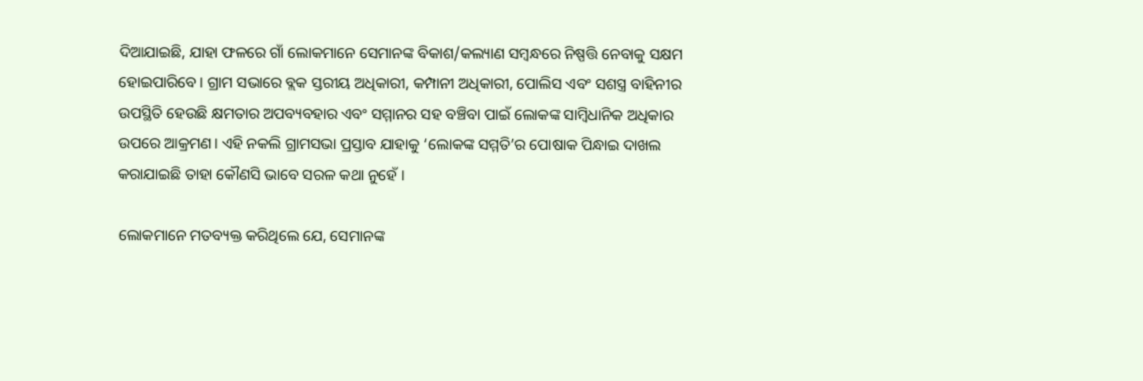ଦିଆଯାଇଛି, ଯାହା ଫଳରେ ଗାଁ ଲୋକମାନେ ସେମାନଙ୍କ ବିକାଶ/କଲ୍ୟାଣ ସମ୍ବନ୍ଧରେ ନିଷ୍ପତ୍ତି ନେବାକୁ ସକ୍ଷମ ହୋଇପାରିବେ । ଗ୍ରାମ ସଭାରେ ବ୍ଲକ ସ୍ତରୀୟ ଅଧିକାରୀ, କମ୍ପାନୀ ଅଧିକାରୀ, ପୋଲିସ ଏବଂ ସଶସ୍ତ୍ର ବାହିନୀର ଉପସ୍ଥିତି ହେଉଛି କ୍ଷମତାର ଅପବ୍ୟବହାର ଏବଂ ସମ୍ମାନର ସହ ବଞ୍ଚିବା ପାଇଁ ଲୋକଙ୍କ ସାମ୍ବିଧାନିକ ଅଧିକାର ଉପରେ ଆକ୍ରମଣ। ଏହି ନକଲି ଗ୍ରାମସଭା ପ୍ରସ୍ତାବ ଯାହାକୁ ‘ଲୋକଙ୍କ ସମ୍ମତି’ର ପୋଷାକ ପିନ୍ଧାଇ ଦାଖଲ କରାଯାଇଛି ତାହା କୌଣସି ଭାବେ ସରଳ କଥା ନୁହେଁ ।

ଲୋକମାନେ ମତବ୍ୟକ୍ତ କରିଥିଲେ ଯେ, ସେମାନଙ୍କ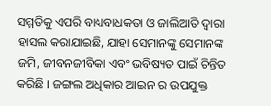ସମ୍ମତିକୁ ଏପରି ବାଧ୍ୟବାଧକତା ଓ ଜାଲିଆତି ଦ୍ଵାରା ହାସଲ କରାଯାଇଛି, ଯାହା ସେମାନଙ୍କୁ ସେମାନଙ୍କ ଜମି, ଜୀବନଜୀବିକା ଏବଂ ଭବିଷ୍ୟତ ପାଇଁ ଚିନ୍ତିତ କରିଛି । ଜଙ୍ଗଲ ଅଧିକାର ଆଇନ ର ଉପଯୁକ୍ତ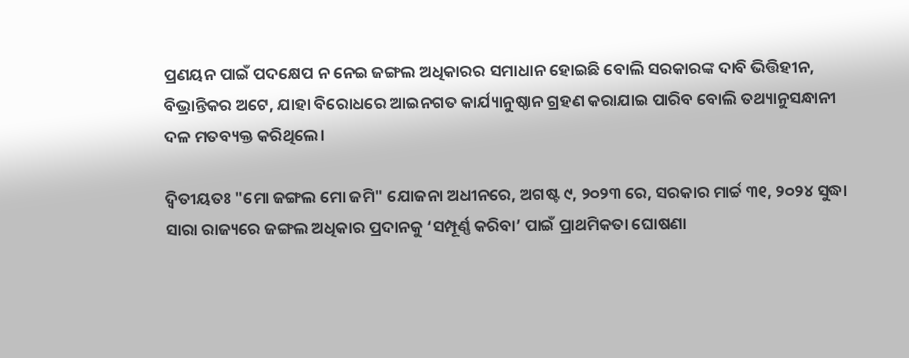ପ୍ରଣୟନ ପାଇଁ ପଦକ୍ଷେପ ନ ନେଇ ଜଙ୍ଗଲ ଅଧିକାରର ସମାଧାନ ହୋଇଛି ବୋଲି ସରକାରଙ୍କ ଦାବି ଭିତ୍ତିହୀନ, ବିଭ୍ରାନ୍ତିକର ଅଟେ, ଯାହା ବିରୋଧରେ ଆଇନଗତ କାର୍ଯ୍ୟାନୁଷ୍ଠାନ ଗ୍ରହଣ କରାଯାଇ ପାରିବ ବୋଲି ତଥ୍ୟାନୁସନ୍ଧାନୀ ଦଳ ମତବ୍ୟକ୍ତ କରିଥିଲେ।

ଦ୍ୱିତୀୟତଃ "ମୋ ଜଙ୍ଗଲ ମୋ ଜମି" ଯୋଜନା ଅଧୀନରେ, ଅଗଷ୍ଟ ୯, ୨୦୨୩ ରେ, ସରକାର ମାର୍ଚ୍ଚ ୩୧, ୨୦୨୪ ସୁଦ୍ଧା ସାରା ରାଜ୍ୟରେ ଜଙ୍ଗଲ ଅଧିକାର ପ୍ରଦାନକୁ ‘ସମ୍ପୂର୍ଣ୍ଣ କରିବା’ ପାଇଁ ପ୍ରାଥମିକତା ଘୋଷଣା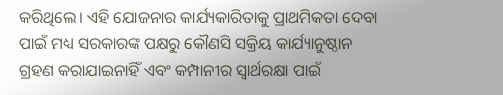କରିଥିଲେ। ଏହି ଯୋଜନାର କାର୍ଯ୍ୟକାରିତାକୁ ପ୍ରାଥମିକତା ଦେବା ପାଇଁ ମଧ୍ୟ ସରକାରଙ୍କ ପକ୍ଷରୁ କୌଣସି ସକ୍ରିୟ କାର୍ଯ୍ୟାନୁଷ୍ଠାନ ଗ୍ରହଣ କରାଯାଇନାହିଁ ଏବଂ କମ୍ପାନୀର ସ୍ୱାର୍ଥରକ୍ଷା ପାଇଁ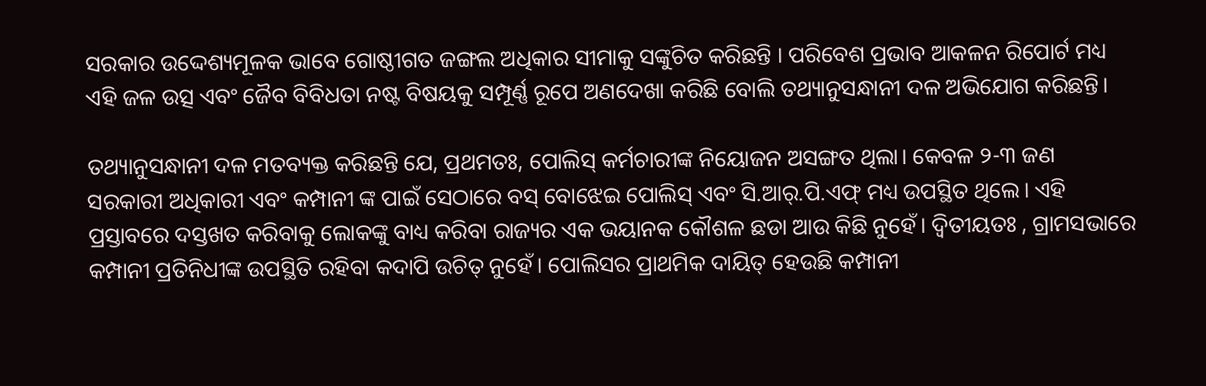ସରକାର ଉଦ୍ଦେଶ୍ୟମୂଳକ ଭାବେ ଗୋଷ୍ଠୀଗତ ଜଙ୍ଗଲ ଅଧିକାର ସୀମାକୁ ସଙ୍କୁଚିତ କରିଛନ୍ତି । ପରିବେଶ ପ୍ରଭାବ ଆକଳନ ରିପୋର୍ଟ ମଧ୍ୟ ଏହି ଜଳ ଉତ୍ସ ଏବଂ ଜୈବ ବିବିଧତା ନଷ୍ଟ ବିଷୟକୁ ସମ୍ପୂର୍ଣ୍ଣ ରୂପେ ଅଣଦେଖା କରିଛି ବୋଲି ତଥ୍ୟାନୁସନ୍ଧାନୀ ଦଳ ଅଭିଯୋଗ କରିଛନ୍ତି।

ତଥ୍ୟାନୁସନ୍ଧାନୀ ଦଳ ମତବ୍ୟକ୍ତ କରିଛନ୍ତି ଯେ, ପ୍ରଥମତଃ, ପୋଲିସ୍ କର୍ମଚାରୀଙ୍କ ନିୟୋଜନ ଅସଙ୍ଗତ ଥିଲା। କେବଳ ୨-୩ ଜଣ ସରକାରୀ ଅଧିକାରୀ ଏବଂ କମ୍ପାନୀ ଙ୍କ ପାଇଁ ସେଠାରେ ବସ୍ ବୋଝେଇ ପୋଲିସ୍ ଏବଂ ସି.ଆର୍.ପି.ଏଫ୍ ମଧ୍ୟ ଉପସ୍ଥିତ ଥିଲେ। ଏହି ପ୍ରସ୍ତାବରେ ଦସ୍ତଖତ କରିବାକୁ ଲୋକଙ୍କୁ ବାଧ୍ୟ କରିବା ରାଜ୍ୟର ଏକ ଭୟାନକ କୌଶଳ ଛଡା ଆଉ କିଛି ନୁହେଁ। ଦ୍ୱିତୀୟତଃ , ଗ୍ରାମସଭାରେ କମ୍ପାନୀ ପ୍ରତିନିଧୀଙ୍କ ଉପସ୍ଥିତି ରହିବା କଦାପି ଉଚିତ୍ ନୁହେଁ। ପୋଲିସର ପ୍ରାଥମିକ ଦାୟିତ୍ ହେଉଛି କମ୍ପାନୀ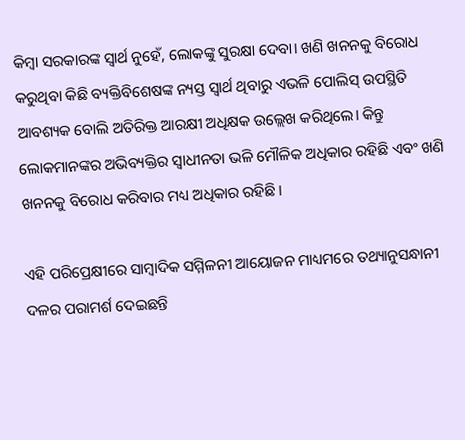କିମ୍ବା ସରକାରଙ୍କ ସ୍ୱାର୍ଥ ନୁହେଁ, ଲୋକଙ୍କୁ ସୁରକ୍ଷା ଦେବା। ଖଣି ଖନନକୁ ବିରୋଧ କରୁଥିବା କିଛି ବ୍ୟକ୍ତିବିଶେଷଙ୍କ ନ୍ୟସ୍ତ ସ୍ୱାର୍ଥ ଥିବାରୁ ଏଭଳି ପୋଲିସ୍ ଉପସ୍ଥିତି ଆବଶ୍ୟକ ବୋଲି ଅତିରିକ୍ତ ଆରକ୍ଷୀ ଅଧିକ୍ଷକ ଉଲ୍ଲେଖ କରିଥିଲେ। କିନ୍ତୁ ଲୋକମାନଙ୍କର ଅଭିବ୍ୟକ୍ତିର ସ୍ୱାଧୀନତା ଭଳି ମୌଳିକ ଅଧିକାର ରହିଛି ଏବଂ ଖଣି ଖନନକୁ ବିରୋଧ କରିବାର ମଧ୍ୟ ଅଧିକାର ରହିଛି।

ଏହି ପରିପ୍ରେକ୍ଷୀରେ ସାମ୍ବାଦିକ ସମ୍ମିଳନୀ ଆୟୋଜନ ମାଧ୍ୟମରେ ତଥ୍ୟାନୁସନ୍ଧାନୀ ଦଳର ପରାମର୍ଶ ଦେଇଛନ୍ତି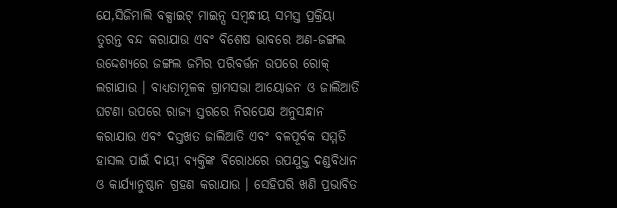ଯେ,ସିଜିମାଲି ବକ୍ସାଇଟ୍ ମାଇନ୍ସ ସମ୍ବନ୍ଧୀୟ ସମସ୍ତ ପ୍ରକ୍ରିୟା ତୁରନ୍ତ ବନ୍ଦ କରାଯାଉ ଏବଂ ବିଶେଷ ଭାବରେ ଅଣ-ଜଙ୍ଗଲ ଉଦ୍ଦେଶ୍ୟରେ ଜଙ୍ଗଲ ଜମିର ପରିବର୍ତ୍ତନ ଉପରେ ରୋକ୍ ଲଗାଯାଉ । ବାଧ୍ୟତାମୂଳକ ଗ୍ରାମସଭା ଆୟୋଜନ ଓ ଜାଲିଆତି ଘଟଣା ଉପରେ ରାଜ୍ୟ ସ୍ତରରେ ନିରପେକ୍ଷ ଅନୁସନ୍ଧାନ କରାଯାଉ ଏବଂ ଦସ୍ତଖତ ଜାଲିଆତି ଏବଂ ବଳପୂର୍ବକ ସମ୍ମତି ହାସଲ ପାଇଁ ଦାୟୀ ବ୍ୟକ୍ତିଙ୍କ ବିରୋଧରେ ଉପଯୁକ୍ତ ଦଣ୍ଡବିଧାନ ଓ କାର୍ଯ୍ୟାନୁଷ୍ଠାନ ଗ୍ରହଣ କରାଯାଉ । ସେହିପରି ଖଣି ପ୍ରଭାବିତ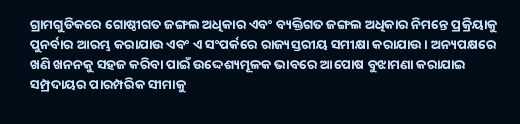ଗ୍ରାମଗୁଡିକରେ ଗୋଷ୍ଠୀଗତ ଜଙ୍ଗଲ ଅଧିକାର ଏବଂ ବ୍ୟକ୍ତିଗତ ଜଙ୍ଗଲ ଅଧିକାର ନିମନ୍ତେ ପ୍ରକ୍ରିୟାକୁ ପୁନର୍ବାର ଆରମ୍ଭ କରାଯାଉ ଏବଂ ଏ ସଂପର୍କରେ ରାଜ୍ୟସ୍ତରୀୟ ସମୀକ୍ଷା କରାଯାଉ । ଅନ୍ୟପକ୍ଷରେ ଖଣି ଖନନକୁ ସହଜ କରିବା ପାଇଁ ଉଦ୍ଦେଶ୍ୟମୂଳକ ଭାବରେ ଆପୋଷ ବୁଝାମଣା କରାଯାଇ ସମ୍ପ୍ରଦାୟର ପାରମ୍ପରିକ ସୀମାକୁ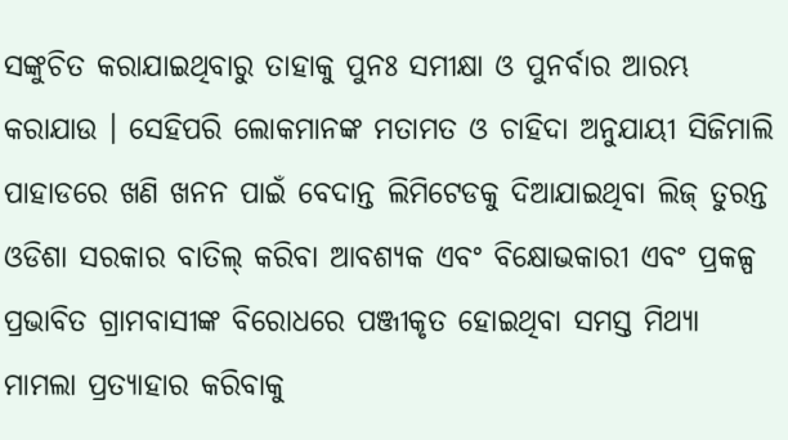ସଙ୍କୁଚିତ କରାଯାଇଥିବାରୁ ତାହାକୁ ପୁନଃ ସମୀକ୍ଷା ଓ ପୁନର୍ବାର ଆରମ୍ଭ କରାଯାଉ । ସେହିପରି ଲୋକମାନଙ୍କ ମତାମତ ଓ ଚାହିଦା ଅନୁଯାୟୀ ସିଜିମାଲି ପାହାଡରେ ଖଣି ଖନନ ପାଇଁ ବେଦାନ୍ତ ଲିମିଟେଡକୁ ଦିଆଯାଇଥିବା ଲିଜ୍ ତୁରନ୍ତ ଓଡିଶା ସରକାର ବାତିଲ୍ କରିବା ଆବଶ୍ୟକ ଏବଂ ବିକ୍ଷୋଭକାରୀ ଏବଂ ପ୍ରକଳ୍ପ ପ୍ରଭାବିତ ଗ୍ରାମବାସୀଙ୍କ ବିରୋଧରେ ପଞ୍ଜୀକୃତ ହୋଇଥିବା ସମସ୍ତ ମିଥ୍ୟା ମାମଲା ପ୍ରତ୍ୟାହାର କରିବାକୁ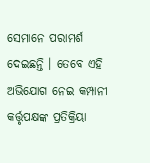ସେମାନେ ପରାମର୍ଶ ଦେଇଛନ୍ତି । ତେବେ ଏହି ଅଭିଯୋଗ ନେଇ କମ୍ପାନୀ କର୍ତ୍ତୃପକ୍ଷଙ୍କ ପ୍ରତିକ୍ରିୟା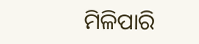ମିଳିପାରି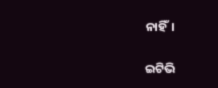ନାହିଁ।

ଇଟିଭି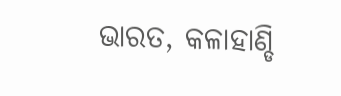ଭାରତ, କଳାହାଣ୍ଡି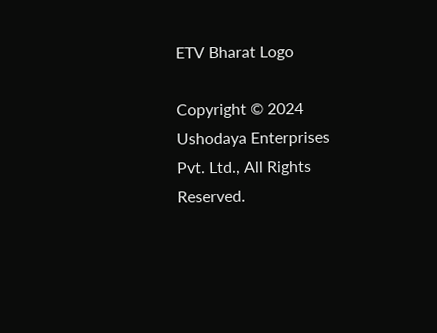ETV Bharat Logo

Copyright © 2024 Ushodaya Enterprises Pvt. Ltd., All Rights Reserved.